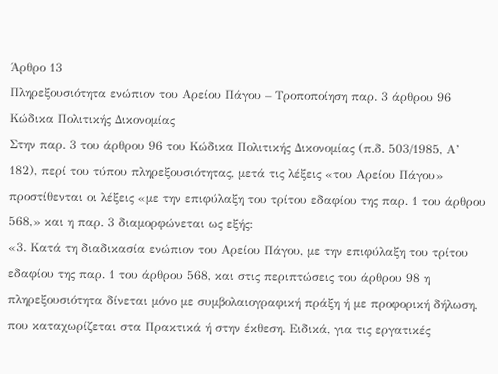Άρθρο 13
Πληρεξουσιότητα ενώπιον του Αρείου Πάγου – Τροποποίηση παρ. 3 άρθρου 96 Κώδικα Πολιτικής Δικονομίας
Στην παρ. 3 του άρθρου 96 του Κώδικα Πολιτικής Δικονομίας (π.δ. 503/1985, Α’ 182), περί του τύπου πληρεξουσιότητας, μετά τις λέξεις «του Αρείου Πάγου» προστίθενται οι λέξεις «με την επιφύλαξη του τρίτου εδαφίου της παρ. 1 του άρθρου 568,» και η παρ. 3 διαμορφώνεται ως εξής:
«3. Κατά τη διαδικασία ενώπιον του Αρείου Πάγου, με την επιφύλαξη του τρίτου εδαφίου της παρ. 1 του άρθρου 568, και στις περιπτώσεις του άρθρου 98 η πληρεξουσιότητα δίνεται μόνο με συμβολαιογραφική πράξη ή με προφορική δήλωση, που καταχωρίζεται στα Πρακτικά ή στην έκθεση. Ειδικά, για τις εργατικές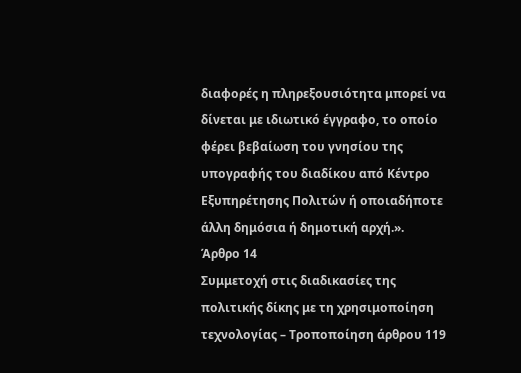διαφορές η πληρεξουσιότητα μπορεί να δίνεται με ιδιωτικό έγγραφο, το οποίο φέρει βεβαίωση του γνησίου της υπογραφής του διαδίκου από Κέντρο Εξυπηρέτησης Πολιτών ή οποιαδήποτε άλλη δημόσια ή δημοτική αρχή.».
Άρθρο 14
Συμμετοχή στις διαδικασίες της πολιτικής δίκης με τη χρησιμοποίηση τεχνολογίας – Τροποποίηση άρθρου 119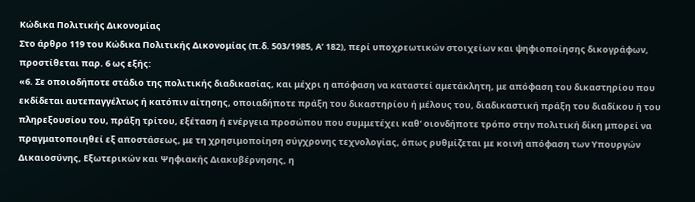Κώδικα Πολιτικής Δικονομίας
Στο άρθρο 119 του Κώδικα Πολιτικής Δικονομίας (π.δ. 503/1985, Α’ 182), περί υποχρεωτικών στοιχείων και ψηφιοποίησης δικογράφων, προστίθεται παρ. 6 ως εξής:
«6. Σε οποιοδήποτε στάδιο της πολιτικής διαδικασίας, και μέχρι η απόφαση να καταστεί αμετάκλητη, με απόφαση του δικαστηρίου που εκδίδεται αυτεπαγγέλτως ή κατόπιν αίτησης, οποιαδήποτε πράξη του δικαστηρίου ή μέλους του, διαδικαστική πράξη του διαδίκου ή του πληρεξουσίου του, πράξη τρίτου, εξέταση ή ενέργεια προσώπου που συμμετέχει καθ’ οιονδήποτε τρόπο στην πολιτική δίκη μπορεί να πραγματοποιηθεί εξ αποστάσεως, με τη χρησιμοποίηση σύγχρονης τεχνολογίας, όπως ρυθμίζεται με κοινή απόφαση των Υπουργών Δικαιοσύνης, Εξωτερικών και Ψηφιακής Διακυβέρνησης, η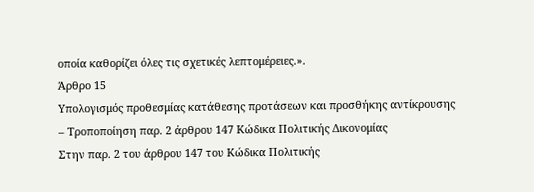οποία καθορίζει όλες τις σχετικές λεπτομέρειες.».
Άρθρο 15
Υπολογισμός προθεσμίας κατάθεσης προτάσεων και προσθήκης αντίκρουσης – Τροποποίηση παρ. 2 άρθρου 147 Κώδικα Πολιτικής Δικονομίας
Στην παρ. 2 του άρθρου 147 του Κώδικα Πολιτικής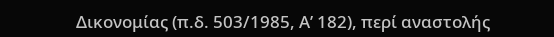Δικονομίας (π.δ. 503/1985, Α’ 182), περί αναστολής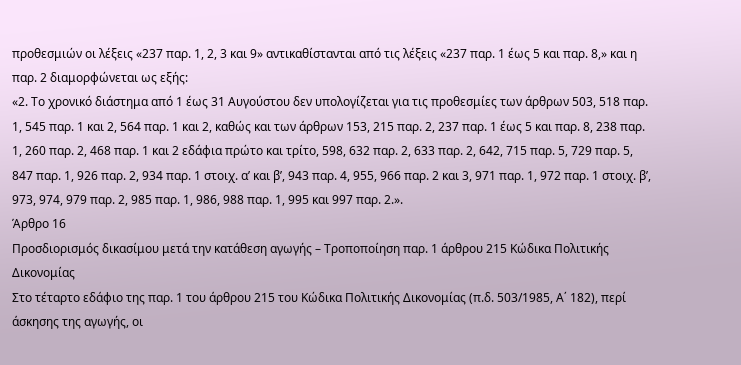προθεσμιών οι λέξεις «237 παρ. 1, 2, 3 και 9» αντικαθίστανται από τις λέξεις «237 παρ. 1 έως 5 και παρ. 8,» και η παρ. 2 διαμορφώνεται ως εξής:
«2. Το χρονικό διάστημα από 1 έως 31 Αυγούστου δεν υπολογίζεται για τις προθεσμίες των άρθρων 503, 518 παρ. 1, 545 παρ. 1 και 2, 564 παρ. 1 και 2, καθώς και των άρθρων 153, 215 παρ. 2, 237 παρ. 1 έως 5 και παρ. 8, 238 παρ. 1, 260 παρ. 2, 468 παρ. 1 και 2 εδάφια πρώτο και τρίτο, 598, 632 παρ. 2, 633 παρ. 2, 642, 715 παρ. 5, 729 παρ. 5, 847 παρ. 1, 926 παρ. 2, 934 παρ. 1 στοιχ. α’ και β’, 943 παρ. 4, 955, 966 παρ. 2 και 3, 971 παρ. 1, 972 παρ. 1 στοιχ. β’, 973, 974, 979 παρ. 2, 985 παρ. 1, 986, 988 παρ. 1, 995 και 997 παρ. 2.».
Άρθρο 16
Προσδιορισμός δικασίμου μετά την κατάθεση αγωγής – Τροποποίηση παρ. 1 άρθρου 215 Κώδικα Πολιτικής Δικονομίας
Στο τέταρτο εδάφιο της παρ. 1 του άρθρου 215 του Κώδικα Πολιτικής Δικονομίας (π.δ. 503/1985, Α΄ 182), περί άσκησης της αγωγής, οι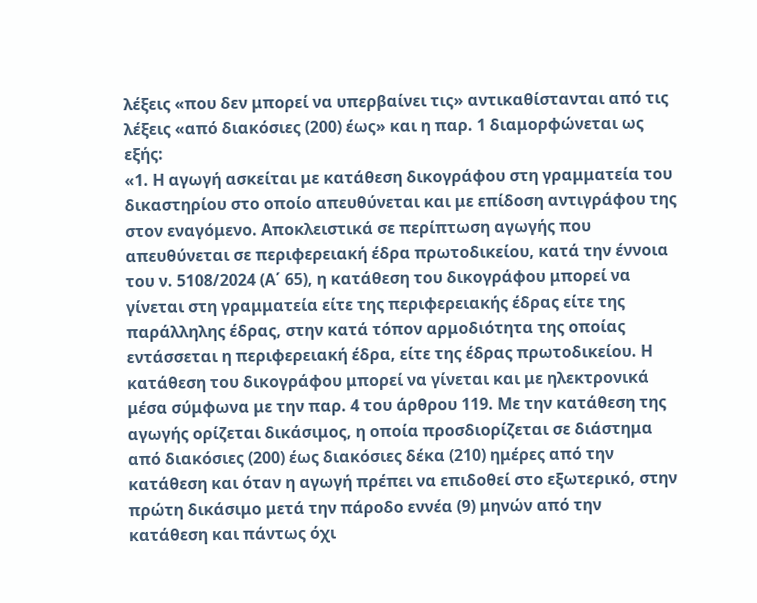λέξεις «που δεν μπορεί να υπερβαίνει τις» αντικαθίστανται από τις λέξεις «από διακόσιες (200) έως» και η παρ. 1 διαμορφώνεται ως εξής:
«1. Η αγωγή ασκείται με κατάθεση δικογράφου στη γραμματεία του δικαστηρίου στο οποίο απευθύνεται και με επίδοση αντιγράφου της στον εναγόμενο. Αποκλειστικά σε περίπτωση αγωγής που απευθύνεται σε περιφερειακή έδρα πρωτοδικείου, κατά την έννοια του ν. 5108/2024 (Α΄ 65), η κατάθεση του δικογράφου μπορεί να γίνεται στη γραμματεία είτε της περιφερειακής έδρας είτε της παράλληλης έδρας, στην κατά τόπον αρμοδιότητα της οποίας εντάσσεται η περιφερειακή έδρα, είτε της έδρας πρωτοδικείου. Η κατάθεση του δικογράφου μπορεί να γίνεται και με ηλεκτρονικά μέσα σύμφωνα με την παρ. 4 του άρθρου 119. Με την κατάθεση της αγωγής ορίζεται δικάσιμος, η οποία προσδιορίζεται σε διάστημα από διακόσιες (200) έως διακόσιες δέκα (210) ημέρες από την κατάθεση και όταν η αγωγή πρέπει να επιδοθεί στο εξωτερικό, στην πρώτη δικάσιμο μετά την πάροδο εννέα (9) μηνών από την κατάθεση και πάντως όχι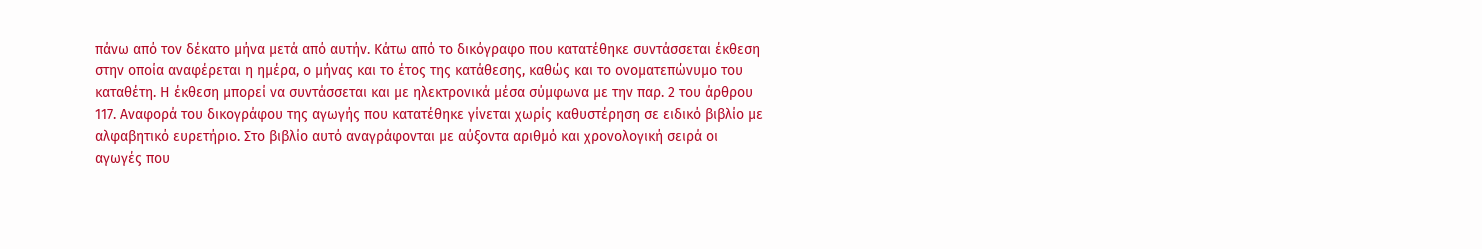πάνω από τον δέκατο μήνα μετά από αυτήν. Κάτω από το δικόγραφο που κατατέθηκε συντάσσεται έκθεση στην οποία αναφέρεται η ημέρα, ο μήνας και το έτος της κατάθεσης, καθώς και το ονοματεπώνυμο του καταθέτη. Η έκθεση μπορεί να συντάσσεται και με ηλεκτρονικά μέσα σύμφωνα με την παρ. 2 του άρθρου 117. Αναφορά του δικογράφου της αγωγής που κατατέθηκε γίνεται χωρίς καθυστέρηση σε ειδικό βιβλίο με αλφαβητικό ευρετήριο. Στο βιβλίο αυτό αναγράφονται με αύξοντα αριθμό και χρονολογική σειρά οι αγωγές που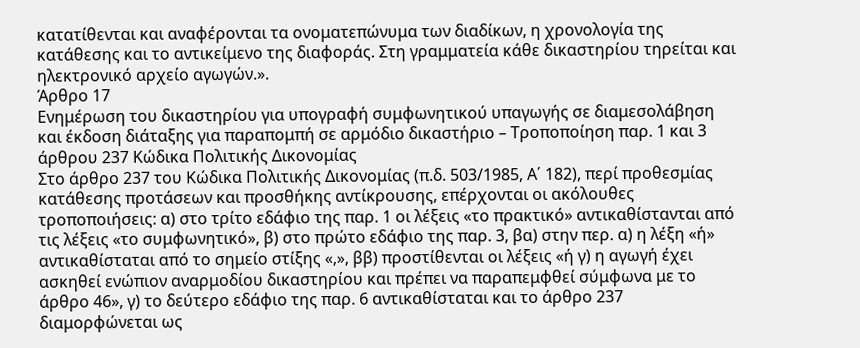κατατίθενται και αναφέρονται τα ονοματεπώνυμα των διαδίκων, η χρονολογία της κατάθεσης και το αντικείμενο της διαφοράς. Στη γραμματεία κάθε δικαστηρίου τηρείται και ηλεκτρονικό αρχείο αγωγών.».
Άρθρο 17
Ενημέρωση του δικαστηρίου για υπογραφή συμφωνητικού υπαγωγής σε διαμεσολάβηση και έκδοση διάταξης για παραπομπή σε αρμόδιο δικαστήριο – Τροποποίηση παρ. 1 και 3 άρθρου 237 Κώδικα Πολιτικής Δικονομίας
Στο άρθρο 237 του Κώδικα Πολιτικής Δικονομίας (π.δ. 503/1985, Α΄ 182), περί προθεσμίας κατάθεσης προτάσεων και προσθήκης αντίκρουσης, επέρχονται οι ακόλουθες τροποποιήσεις: α) στο τρίτο εδάφιο της παρ. 1 οι λέξεις «το πρακτικό» αντικαθίστανται από τις λέξεις «το συμφωνητικό», β) στο πρώτο εδάφιο της παρ. 3, βα) στην περ. α) η λέξη «ή» αντικαθίσταται από το σημείο στίξης «,», ββ) προστίθενται οι λέξεις «ή γ) η αγωγή έχει ασκηθεί ενώπιον αναρμοδίου δικαστηρίου και πρέπει να παραπεμφθεί σύμφωνα με το άρθρο 46», γ) το δεύτερο εδάφιο της παρ. 6 αντικαθίσταται και το άρθρο 237 διαμορφώνεται ως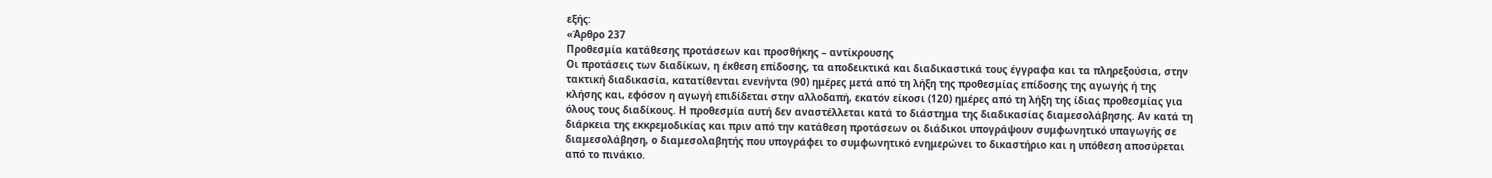εξής:
«Άρθρο 237
Προθεσμία κατάθεσης προτάσεων και προσθήκης – αντίκρουσης
Οι προτάσεις των διαδίκων, η έκθεση επίδοσης, τα αποδεικτικά και διαδικαστικά τους έγγραφα και τα πληρεξούσια, στην τακτική διαδικασία, κατατίθενται ενενήντα (90) ημέρες μετά από τη λήξη της προθεσμίας επίδοσης της αγωγής ή της κλήσης και, εφόσον η αγωγή επιδίδεται στην αλλοδαπή, εκατόν είκοσι (120) ημέρες από τη λήξη της ίδιας προθεσμίας για όλους τους διαδίκους. Η προθεσμία αυτή δεν αναστέλλεται κατά το διάστημα της διαδικασίας διαμεσολάβησης. Αν κατά τη διάρκεια της εκκρεμοδικίας και πριν από την κατάθεση προτάσεων οι διάδικοι υπογράψουν συμφωνητικό υπαγωγής σε διαμεσολάβηση, ο διαμεσολαβητής που υπογράφει το συμφωνητικό ενημερώνει το δικαστήριο και η υπόθεση αποσύρεται από το πινάκιο.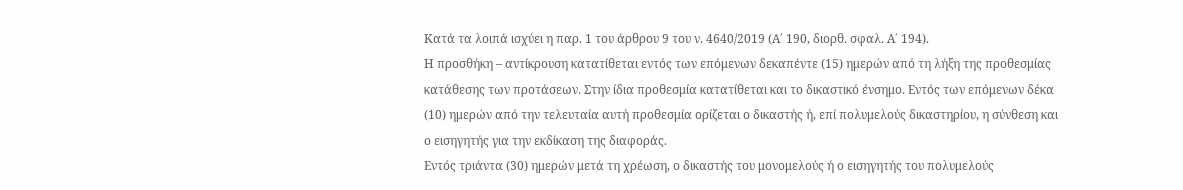Κατά τα λοιπά ισχύει η παρ. 1 του άρθρου 9 του ν. 4640/2019 (Α΄ 190, διορθ. σφαλ. Α΄ 194).
Η προσθήκη – αντίκρουση κατατίθεται εντός των επόμενων δεκαπέντε (15) ημερών από τη λήξη της προθεσμίας κατάθεσης των προτάσεων. Στην ίδια προθεσμία κατατίθεται και το δικαστικό ένσημο. Εντός των επόμενων δέκα (10) ημερών από την τελευταία αυτή προθεσμία ορίζεται ο δικαστής ή, επί πολυμελούς δικαστηρίου, η σύνθεση και ο εισηγητής για την εκδίκαση της διαφοράς.
Εντός τριάντα (30) ημερών μετά τη χρέωση, ο δικαστής του μονομελούς ή ο εισηγητής του πολυμελούς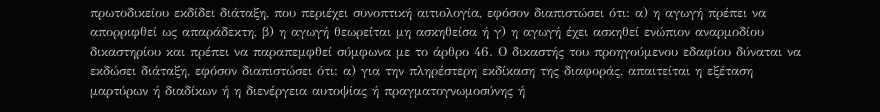πρωτοδικείου εκδίδει διάταξη, που περιέχει συνοπτική αιτιολογία, εφόσον διαπιστώσει ότι: α) η αγωγή πρέπει να απορριφθεί ως απαράδεκτη, β) η αγωγή θεωρείται μη ασκηθείσα ή γ) η αγωγή έχει ασκηθεί ενώπιον αναρμοδίου δικαστηρίου και πρέπει να παραπεμφθεί σύμφωνα με το άρθρο 46. Ο δικαστής του προηγούμενου εδαφίου δύναται να εκδώσει διάταξη, εφόσον διαπιστώσει ότι: α) για την πληρέστερη εκδίκαση της διαφοράς, απαιτείται η εξέταση μαρτύρων ή διαδίκων ή η διενέργεια αυτοψίας ή πραγματογνωμοσύνης ή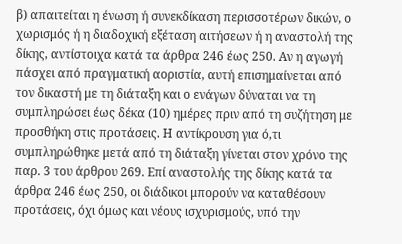β) απαιτείται η ένωση ή συνεκδίκαση περισσοτέρων δικών, ο χωρισμός ή η διαδοχική εξέταση αιτήσεων ή η αναστολή της δίκης, αντίστοιχα κατά τα άρθρα 246 έως 250. Αν η αγωγή πάσχει από πραγματική αοριστία, αυτή επισημαίνεται από τον δικαστή με τη διάταξη και ο ενάγων δύναται να τη συμπληρώσει έως δέκα (10) ημέρες πριν από τη συζήτηση με προσθήκη στις προτάσεις. Η αντίκρουση για ό,τι συμπληρώθηκε μετά από τη διάταξη γίνεται στον χρόνο της παρ. 3 του άρθρου 269. Επί αναστολής της δίκης κατά τα άρθρα 246 έως 250, οι διάδικοι μπορούν να καταθέσουν προτάσεις, όχι όμως και νέους ισχυρισμούς, υπό την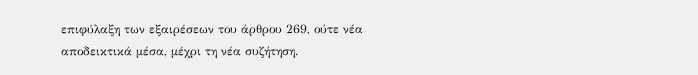επιφύλαξη των εξαιρέσεων του άρθρου 269, ούτε νέα αποδεικτικά μέσα, μέχρι τη νέα συζήτηση.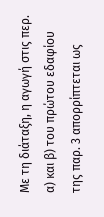Με τη διάταξη, η αγωγή στις περ. α) και β) του πρώτου εδαφίου της παρ. 3 απορρίπτεται ως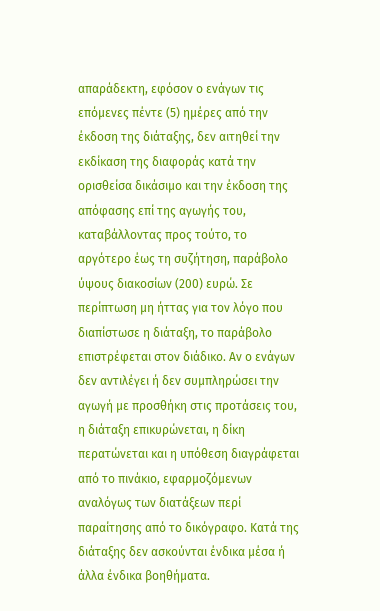απαράδεκτη, εφόσον ο ενάγων τις επόμενες πέντε (5) ημέρες από την έκδοση της διάταξης, δεν αιτηθεί την εκδίκαση της διαφοράς κατά την ορισθείσα δικάσιμο και την έκδοση της απόφασης επί της αγωγής του, καταβάλλοντας προς τούτο, το αργότερο έως τη συζήτηση, παράβολο ύψους διακοσίων (200) ευρώ. Σε περίπτωση μη ήττας για τον λόγο που διαπίστωσε η διάταξη, το παράβολο επιστρέφεται στον διάδικο. Αν ο ενάγων δεν αντιλέγει ή δεν συμπληρώσει την αγωγή με προσθήκη στις προτάσεις του, η διάταξη επικυρώνεται, η δίκη περατώνεται και η υπόθεση διαγράφεται από το πινάκιο, εφαρμοζόμενων αναλόγως των διατάξεων περί παραίτησης από το δικόγραφο. Κατά της διάταξης δεν ασκούνται ένδικα μέσα ή άλλα ένδικα βοηθήματα.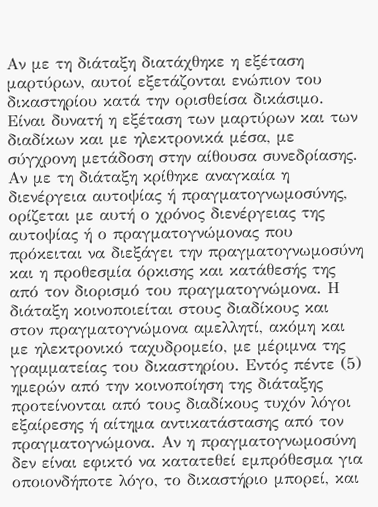Αν με τη διάταξη διατάχθηκε η εξέταση μαρτύρων, αυτοί εξετάζονται ενώπιον του δικαστηρίου κατά την ορισθείσα δικάσιμο. Είναι δυνατή η εξέταση των μαρτύρων και των διαδίκων και με ηλεκτρονικά μέσα, με σύγχρονη μετάδοση στην αίθουσα συνεδρίασης. Αν με τη διάταξη κρίθηκε αναγκαία η διενέργεια αυτοψίας ή πραγματογνωμοσύνης, ορίζεται με αυτή ο χρόνος διενέργειας της αυτοψίας ή ο πραγματογνώμονας που πρόκειται να διεξάγει την πραγματογνωμοσύνη και η προθεσμία όρκισης και κατάθεσής της από τον διορισμό του πραγματογνώμονα. Η διάταξη κοινοποιείται στους διαδίκους και στον πραγματογνώμονα αμελλητί, ακόμη και με ηλεκτρονικό ταχυδρομείο, με μέριμνα της γραμματείας του δικαστηρίου. Εντός πέντε (5) ημερών από την κοινοποίηση της διάταξης προτείνονται από τους διαδίκους τυχόν λόγοι εξαίρεσης ή αίτημα αντικατάστασης από τον πραγματογνώμονα. Αν η πραγματογνωμοσύνη δεν είναι εφικτό να κατατεθεί εμπρόθεσμα για οποιονδήποτε λόγο, το δικαστήριο μπορεί, και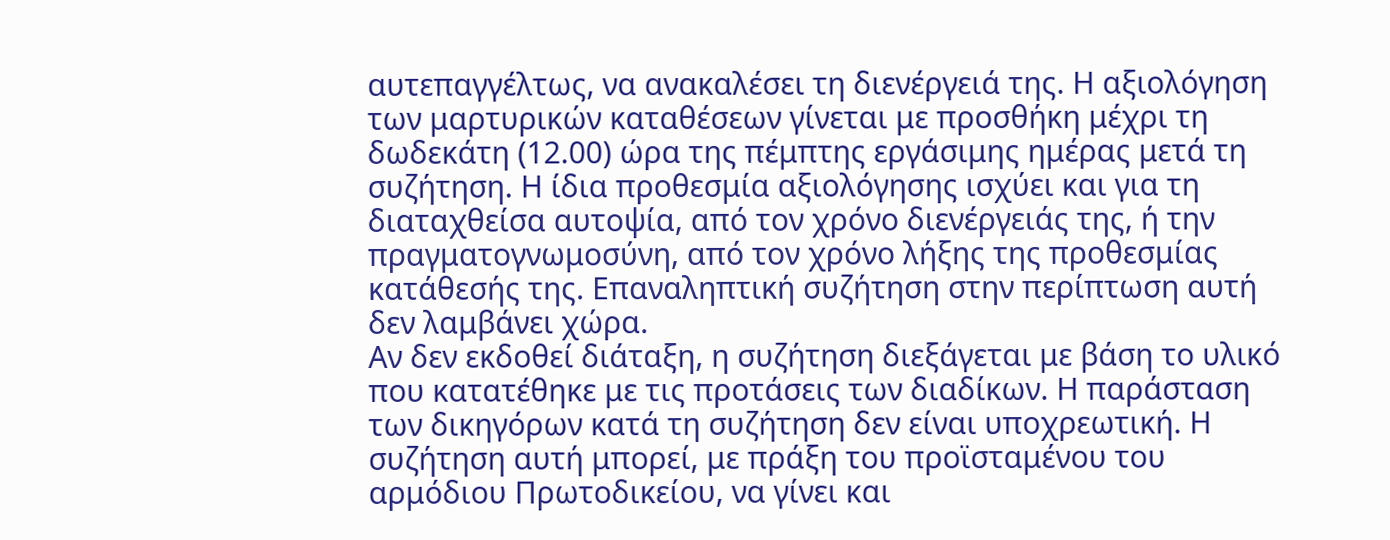αυτεπαγγέλτως, να ανακαλέσει τη διενέργειά της. Η αξιολόγηση των μαρτυρικών καταθέσεων γίνεται με προσθήκη μέχρι τη δωδεκάτη (12.00) ώρα της πέμπτης εργάσιμης ημέρας μετά τη συζήτηση. Η ίδια προθεσμία αξιολόγησης ισχύει και για τη διαταχθείσα αυτοψία, από τον χρόνο διενέργειάς της, ή την πραγματογνωμοσύνη, από τον χρόνο λήξης της προθεσμίας κατάθεσής της. Επαναληπτική συζήτηση στην περίπτωση αυτή δεν λαμβάνει χώρα.
Αν δεν εκδοθεί διάταξη, η συζήτηση διεξάγεται με βάση το υλικό που κατατέθηκε με τις προτάσεις των διαδίκων. Η παράσταση των δικηγόρων κατά τη συζήτηση δεν είναι υποχρεωτική. Η συζήτηση αυτή μπορεί, με πράξη του προϊσταμένου του αρμόδιου Πρωτοδικείου, να γίνει και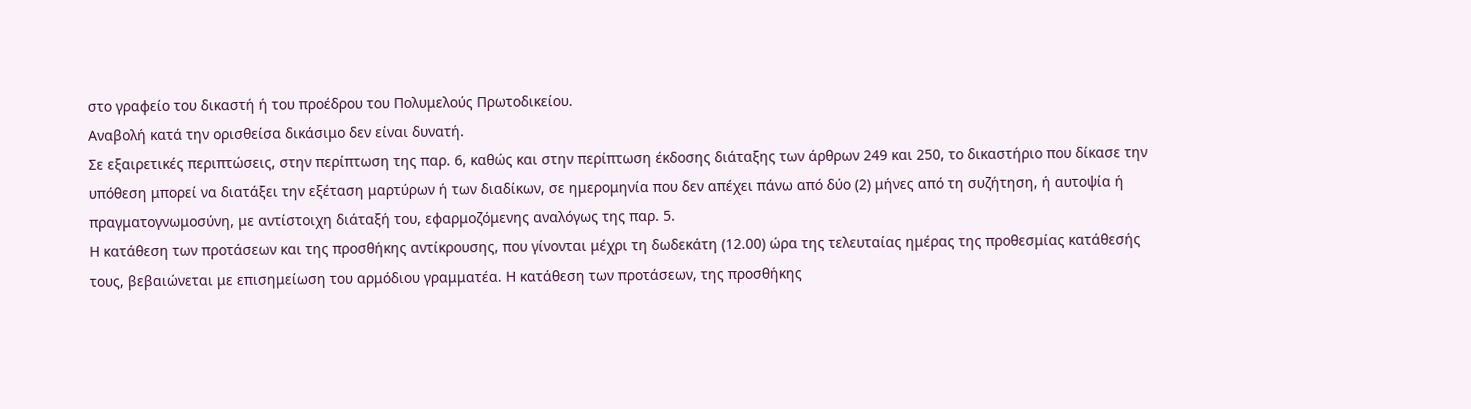στο γραφείο του δικαστή ή του προέδρου του Πολυμελούς Πρωτοδικείου.
Αναβολή κατά την ορισθείσα δικάσιμο δεν είναι δυνατή.
Σε εξαιρετικές περιπτώσεις, στην περίπτωση της παρ. 6, καθώς και στην περίπτωση έκδοσης διάταξης των άρθρων 249 και 250, το δικαστήριο που δίκασε την υπόθεση μπορεί να διατάξει την εξέταση μαρτύρων ή των διαδίκων, σε ημερομηνία που δεν απέχει πάνω από δύο (2) μήνες από τη συζήτηση, ή αυτοψία ή πραγματογνωμοσύνη, με αντίστοιχη διάταξή του, εφαρμοζόμενης αναλόγως της παρ. 5.
Η κατάθεση των προτάσεων και της προσθήκης αντίκρουσης, που γίνονται μέχρι τη δωδεκάτη (12.00) ώρα της τελευταίας ημέρας της προθεσμίας κατάθεσής τους, βεβαιώνεται με επισημείωση του αρμόδιου γραμματέα. Η κατάθεση των προτάσεων, της προσθήκης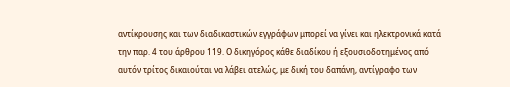αντίκρουσης και των διαδικαστικών εγγράφων μπορεί να γίνει και ηλεκτρονικά κατά την παρ. 4 του άρθρου 119. Ο δικηγόρος κάθε διαδίκου ή εξουσιοδοτημένος από αυτόν τρίτος δικαιούται να λάβει ατελώς, με δική του δαπάνη, αντίγραφο των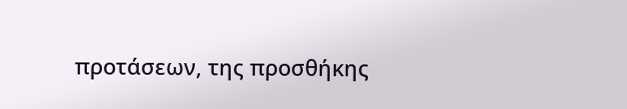προτάσεων, της προσθήκης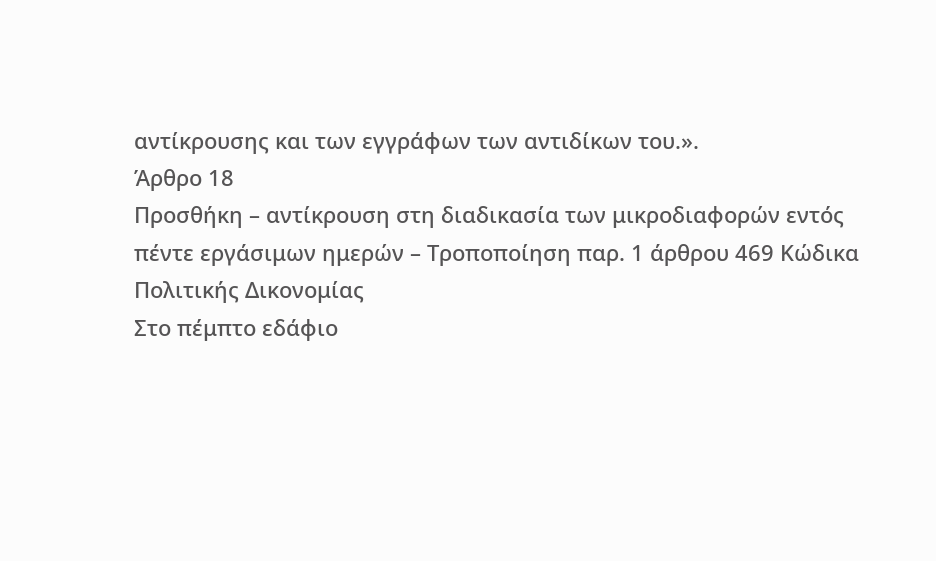αντίκρουσης και των εγγράφων των αντιδίκων του.».
Άρθρο 18
Προσθήκη – αντίκρουση στη διαδικασία των μικροδιαφορών εντός πέντε εργάσιμων ημερών – Τροποποίηση παρ. 1 άρθρου 469 Κώδικα Πολιτικής Δικονομίας
Στο πέμπτο εδάφιο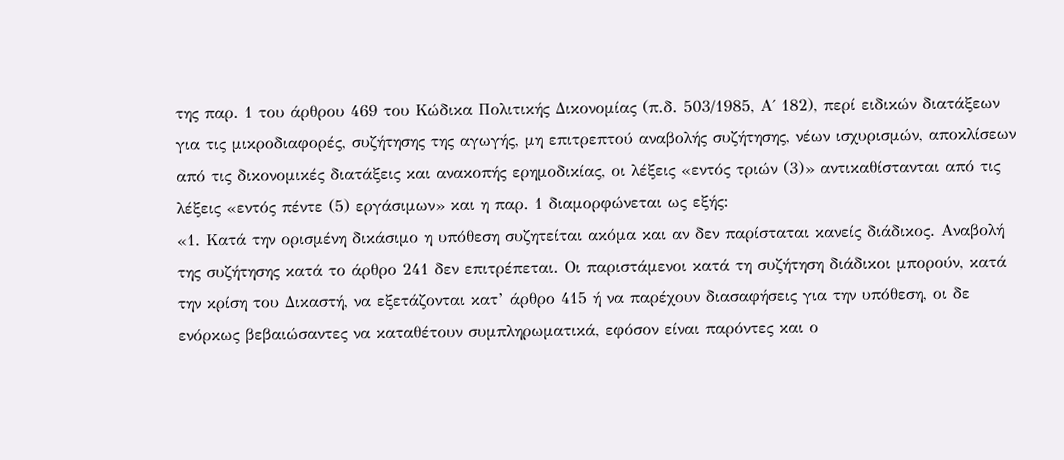της παρ. 1 του άρθρου 469 του Κώδικα Πολιτικής Δικονομίας (π.δ. 503/1985, Α΄ 182), περί ειδικών διατάξεων για τις μικροδιαφορές, συζήτησης της αγωγής, μη επιτρεπτού αναβολής συζήτησης, νέων ισχυρισμών, αποκλίσεων από τις δικονομικές διατάξεις και ανακοπής ερημοδικίας, οι λέξεις «εντός τριών (3)» αντικαθίστανται από τις λέξεις «εντός πέντε (5) εργάσιμων» και η παρ. 1 διαμορφώνεται ως εξής:
«1. Κατά την ορισμένη δικάσιμο η υπόθεση συζητείται ακόμα και αν δεν παρίσταται κανείς διάδικος. Αναβολή της συζήτησης κατά το άρθρο 241 δεν επιτρέπεται. Οι παριστάμενοι κατά τη συζήτηση διάδικοι μπορούν, κατά την κρίση του Δικαστή, να εξετάζονται κατ’ άρθρο 415 ή να παρέχουν διασαφήσεις για την υπόθεση, οι δε ενόρκως βεβαιώσαντες να καταθέτουν συμπληρωματικά, εφόσον είναι παρόντες και ο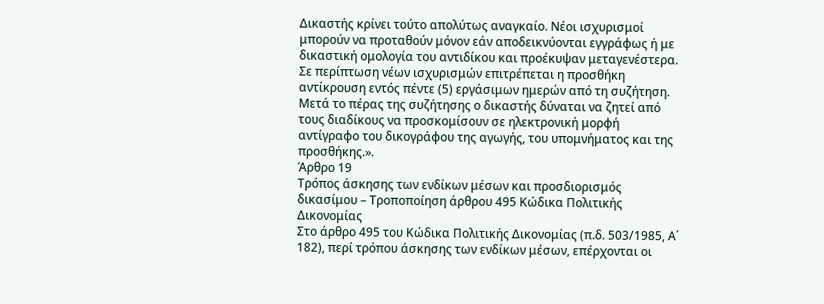Δικαστής κρίνει τούτο απολύτως αναγκαίο. Νέοι ισχυρισμοί μπορούν να προταθούν μόνον εάν αποδεικνύονται εγγράφως ή με δικαστική ομολογία του αντιδίκου και προέκυψαν μεταγενέστερα. Σε περίπτωση νέων ισχυρισμών επιτρέπεται η προσθήκη αντίκρουση εντός πέντε (5) εργάσιμων ημερών από τη συζήτηση. Μετά το πέρας της συζήτησης ο δικαστής δύναται να ζητεί από τους διαδίκους να προσκομίσουν σε ηλεκτρονική μορφή αντίγραφο του δικογράφου της αγωγής, του υπομνήματος και της προσθήκης.».
Άρθρο 19
Τρόπος άσκησης των ενδίκων μέσων και προσδιορισμός δικασίμου – Τροποποίηση άρθρου 495 Κώδικα Πολιτικής Δικονομίας
Στο άρθρο 495 του Κώδικα Πολιτικής Δικονομίας (π.δ. 503/1985, Α΄ 182), περί τρόπου άσκησης των ενδίκων μέσων, επέρχονται οι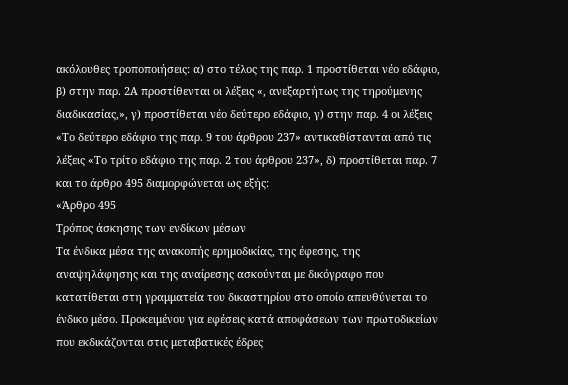ακόλουθες τροποποιήσεις: α) στο τέλος της παρ. 1 προστίθεται νέο εδάφιο, β) στην παρ. 2Α προστίθενται οι λέξεις «, ανεξαρτήτως της τηρούμενης διαδικασίας,», γ) προστίθεται νέο δεύτερο εδάφιο, γ) στην παρ. 4 οι λέξεις «Το δεύτερο εδάφιο της παρ. 9 του άρθρου 237» αντικαθίστανται από τις λέξεις «Το τρίτο εδάφιο της παρ. 2 του άρθρου 237», δ) προστίθεται παρ. 7 και το άρθρο 495 διαμορφώνεται ως εξής:
«Άρθρο 495
Τρόπος άσκησης των ενδίκων μέσων
Τα ένδικα μέσα της ανακοπής ερημοδικίας, της έφεσης, της αναψηλάφησης και της αναίρεσης ασκούνται με δικόγραφο που κατατίθεται στη γραμματεία του δικαστηρίου στο οποίο απευθύνεται το ένδικο μέσο. Προκειμένου για εφέσεις κατά αποφάσεων των πρωτοδικείων που εκδικάζονται στις μεταβατικές έδρες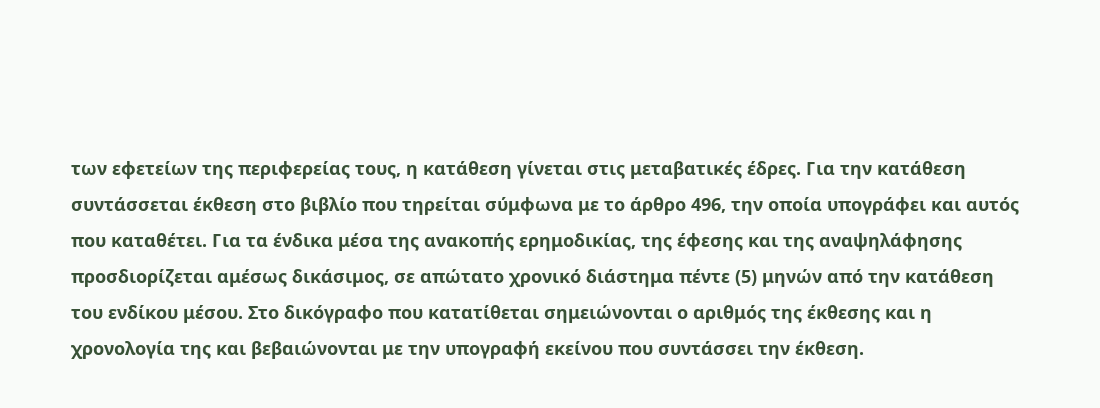των εφετείων της περιφερείας τους, η κατάθεση γίνεται στις μεταβατικές έδρες. Για την κατάθεση συντάσσεται έκθεση στο βιβλίο που τηρείται σύμφωνα με το άρθρο 496, την οποία υπογράφει και αυτός που καταθέτει. Για τα ένδικα μέσα της ανακοπής ερημοδικίας, της έφεσης και της αναψηλάφησης προσδιορίζεται αμέσως δικάσιμος, σε απώτατο χρονικό διάστημα πέντε (5) μηνών από την κατάθεση του ενδίκου μέσου. Στο δικόγραφο που κατατίθεται σημειώνονται ο αριθμός της έκθεσης και η χρονολογία της και βεβαιώνονται με την υπογραφή εκείνου που συντάσσει την έκθεση.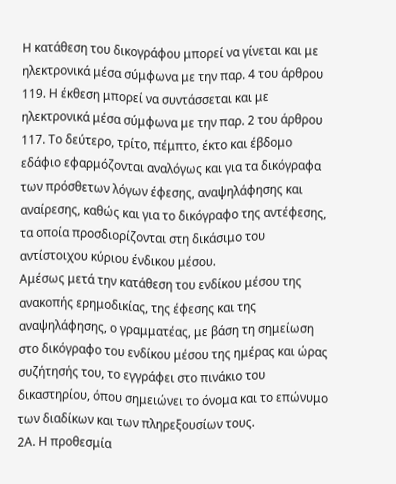Η κατάθεση του δικογράφου μπορεί να γίνεται και με ηλεκτρονικά μέσα σύμφωνα με την παρ. 4 του άρθρου 119. Η έκθεση μπορεί να συντάσσεται και με ηλεκτρονικά μέσα σύμφωνα με την παρ. 2 του άρθρου 117. Το δεύτερο, τρίτο, πέμπτο, έκτο και έβδομο εδάφιο εφαρμόζονται αναλόγως και για τα δικόγραφα των πρόσθετων λόγων έφεσης, αναψηλάφησης και αναίρεσης, καθώς και για το δικόγραφο της αντέφεσης, τα οποία προσδιορίζονται στη δικάσιμο του αντίστοιχου κύριου ένδικου μέσου.
Αμέσως μετά την κατάθεση του ενδίκου μέσου της ανακοπής ερημοδικίας, της έφεσης και της αναψηλάφησης, ο γραμματέας, με βάση τη σημείωση στο δικόγραφο του ενδίκου μέσου της ημέρας και ώρας συζήτησής του, το εγγράφει στο πινάκιο του δικαστηρίου, όπου σημειώνει το όνομα και το επώνυμο των διαδίκων και των πληρεξουσίων τους.
2Α. Η προθεσμία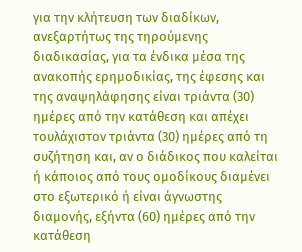για την κλήτευση των διαδίκων, ανεξαρτήτως της τηρούμενης διαδικασίας, για τα ένδικα μέσα της ανακοπής ερημοδικίας, της έφεσης και της αναψηλάφησης είναι τριάντα (30) ημέρες από την κατάθεση και απέχει τουλάχιστον τριάντα (30) ημέρες από τη συζήτηση και, αν ο διάδικος που καλείται ή κάποιος από τους ομοδίκους διαμένει στο εξωτερικό ή είναι άγνωστης διαμονής, εξήντα (60) ημέρες από την κατάθεση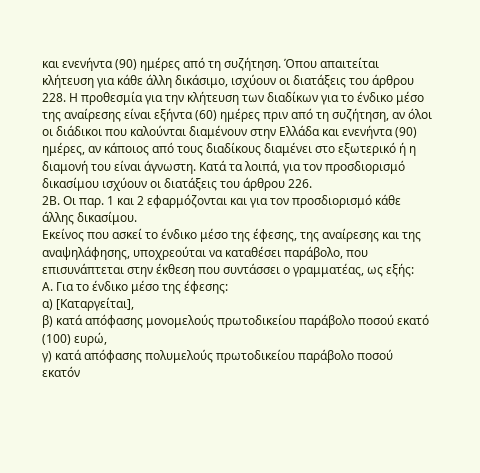και ενενήντα (90) ημέρες από τη συζήτηση. Όπου απαιτείται κλήτευση για κάθε άλλη δικάσιμο, ισχύουν οι διατάξεις του άρθρου 228. Η προθεσμία για την κλήτευση των διαδίκων για το ένδικο μέσο της αναίρεσης είναι εξήντα (60) ημέρες πριν από τη συζήτηση, αν όλοι οι διάδικοι που καλούνται διαμένουν στην Ελλάδα και ενενήντα (90) ημέρες, αν κάποιος από τους διαδίκους διαμένει στο εξωτερικό ή η διαμονή του είναι άγνωστη. Κατά τα λοιπά, για τον προσδιορισμό δικασίμου ισχύουν οι διατάξεις του άρθρου 226.
2Β. Οι παρ. 1 και 2 εφαρμόζονται και για τον προσδιορισμό κάθε άλλης δικασίμου.
Εκείνος που ασκεί το ένδικο μέσο της έφεσης, της αναίρεσης και της αναψηλάφησης, υποχρεούται να καταθέσει παράβολο, που επισυνάπτεται στην έκθεση που συντάσσει ο γραμματέας, ως εξής:
Α. Για το ένδικο μέσο της έφεσης:
α) [Καταργείται],
β) κατά απόφασης μονομελούς πρωτοδικείου παράβολο ποσού εκατό (100) ευρώ,
γ) κατά απόφασης πολυμελούς πρωτοδικείου παράβολο ποσού εκατόν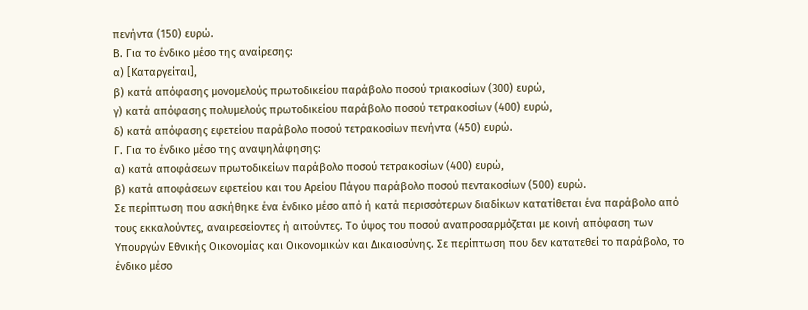πενήντα (150) ευρώ.
Β. Για το ένδικο μέσο της αναίρεσης:
α) [Καταργείται],
β) κατά απόφασης μονομελούς πρωτοδικείου παράβολο ποσού τριακοσίων (300) ευρώ,
γ) κατά απόφασης πολυμελούς πρωτοδικείου παράβολο ποσού τετρακοσίων (400) ευρώ,
δ) κατά απόφασης εφετείου παράβολο ποσού τετρακοσίων πενήντα (450) ευρώ.
Γ. Για το ένδικο μέσο της αναψηλάφησης:
α) κατά αποφάσεων πρωτοδικείων παράβολο ποσού τετρακοσίων (400) ευρώ,
β) κατά αποφάσεων εφετείου και του Αρείου Πάγου παράβολο ποσού πεντακοσίων (500) ευρώ.
Σε περίπτωση που ασκήθηκε ένα ένδικο μέσο από ή κατά περισσότερων διαδίκων κατατίθεται ένα παράβολο από τους εκκαλούντες, αναιρεσείοντες ή αιτούντες. Το ύψος του ποσού αναπροσαρμόζεται με κοινή απόφαση των Υπουργών Εθνικής Οικονομίας και Οικονομικών και Δικαιοσύνης. Σε περίπτωση που δεν κατατεθεί το παράβολο, το ένδικο μέσο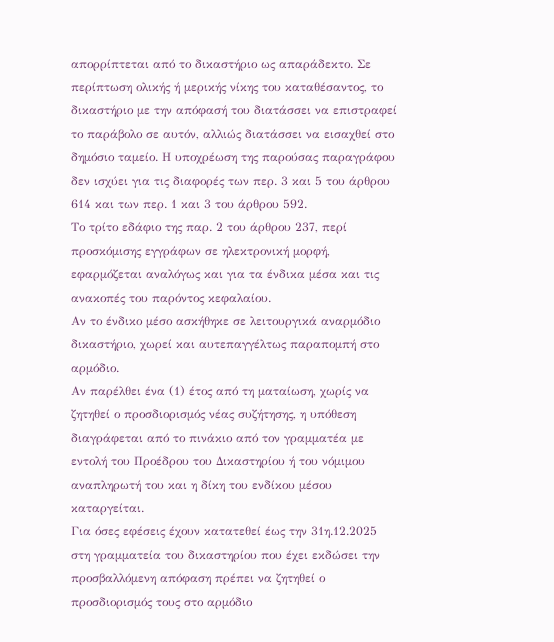απορρίπτεται από το δικαστήριο ως απαράδεκτο. Σε περίπτωση ολικής ή μερικής νίκης του καταθέσαντος, το δικαστήριο με την απόφασή του διατάσσει να επιστραφεί το παράβολο σε αυτόν, αλλιώς διατάσσει να εισαχθεί στο δημόσιο ταμείο. Η υποχρέωση της παρούσας παραγράφου δεν ισχύει για τις διαφορές των περ. 3 και 5 του άρθρου 614 και των περ. 1 και 3 του άρθρου 592.
Το τρίτο εδάφιο της παρ. 2 του άρθρου 237, περί προσκόμισης εγγράφων σε ηλεκτρονική μορφή, εφαρμόζεται αναλόγως και για τα ένδικα μέσα και τις ανακοπές του παρόντος κεφαλαίου.
Αν το ένδικο μέσο ασκήθηκε σε λειτουργικά αναρμόδιο δικαστήριο, χωρεί και αυτεπαγγέλτως παραπομπή στο αρμόδιο.
Αν παρέλθει ένα (1) έτος από τη ματαίωση, χωρίς να ζητηθεί ο προσδιορισμός νέας συζήτησης, η υπόθεση διαγράφεται από το πινάκιο από τον γραμματέα με εντολή του Προέδρου του Δικαστηρίου ή του νόμιμου αναπληρωτή του και η δίκη του ενδίκου μέσου καταργείται.
Για όσες εφέσεις έχουν κατατεθεί έως την 31η.12.2025 στη γραμματεία του δικαστηρίου που έχει εκδώσει την προσβαλλόμενη απόφαση πρέπει να ζητηθεί ο προσδιορισμός τους στο αρμόδιο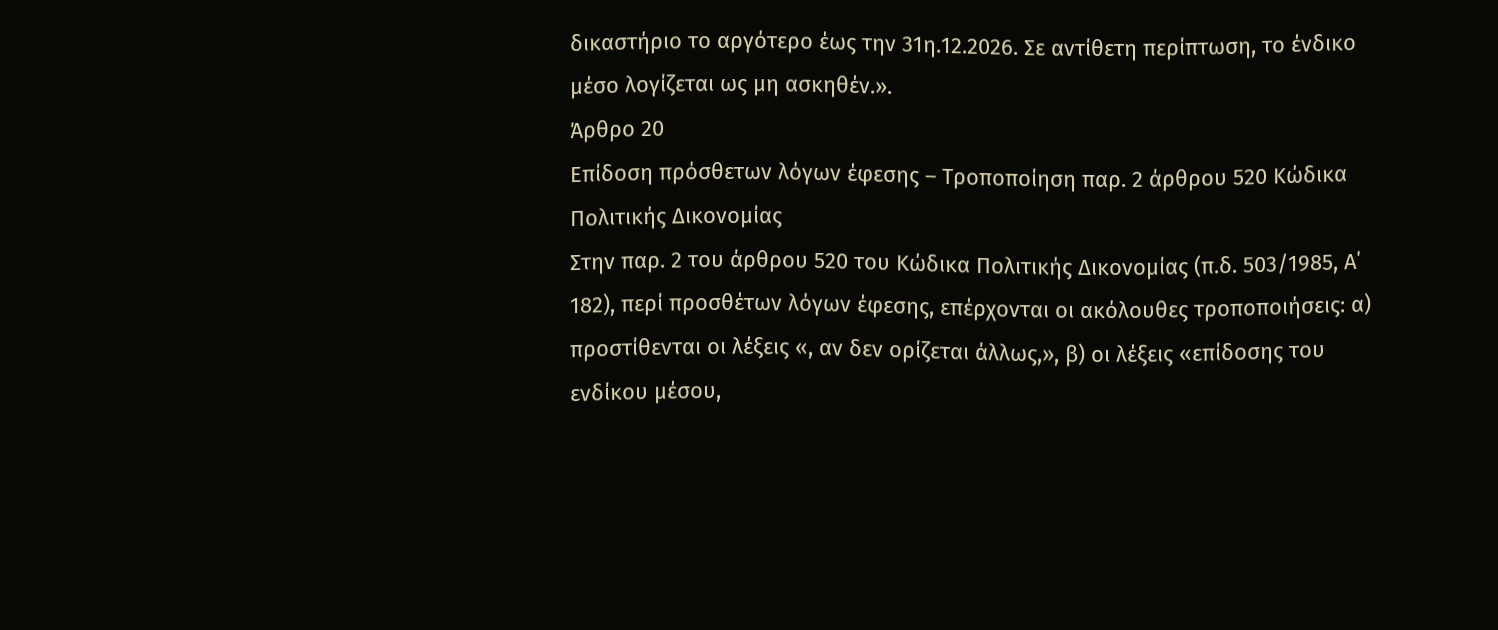δικαστήριο το αργότερο έως την 31η.12.2026. Σε αντίθετη περίπτωση, το ένδικο μέσο λογίζεται ως μη ασκηθέν.».
Άρθρο 20
Επίδοση πρόσθετων λόγων έφεσης – Τροποποίηση παρ. 2 άρθρου 520 Κώδικα Πολιτικής Δικονομίας
Στην παρ. 2 του άρθρου 520 του Κώδικα Πολιτικής Δικονομίας (π.δ. 503/1985, Α΄ 182), περί προσθέτων λόγων έφεσης, επέρχονται οι ακόλουθες τροποποιήσεις: α) προστίθενται οι λέξεις «, αν δεν ορίζεται άλλως,», β) οι λέξεις «επίδοσης του ενδίκου μέσου,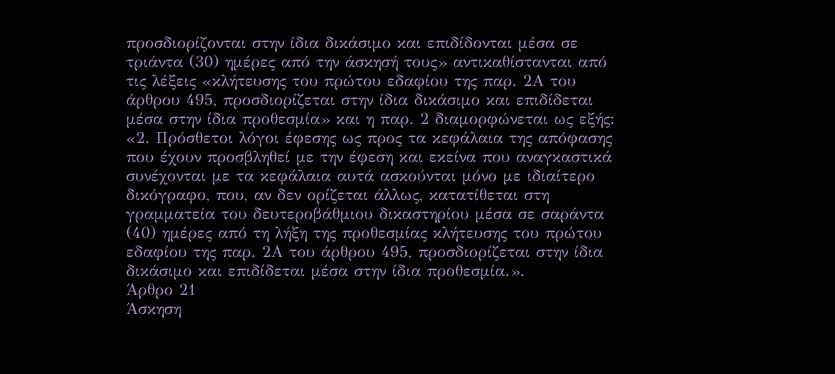προσδιορίζονται στην ίδια δικάσιμο και επιδίδονται μέσα σε τριάντα (30) ημέρες από την άσκησή τους» αντικαθίστανται από τις λέξεις «κλήτευσης του πρώτου εδαφίου της παρ. 2Α του άρθρου 495, προσδιορίζεται στην ίδια δικάσιμο και επιδίδεται μέσα στην ίδια προθεσμία» και η παρ. 2 διαμορφώνεται ως εξής:
«2. Πρόσθετοι λόγοι έφεσης ως προς τα κεφάλαια της απόφασης που έχουν προσβληθεί με την έφεση και εκείνα που αναγκαστικά συνέχονται με τα κεφάλαια αυτά ασκούνται μόνο με ιδιαίτερο δικόγραφο, που, αν δεν ορίζεται άλλως, κατατίθεται στη γραμματεία του δευτεροβάθμιου δικαστηρίου μέσα σε σαράντα (40) ημέρες από τη λήξη της προθεσμίας κλήτευσης του πρώτου εδαφίου της παρ. 2Α του άρθρου 495, προσδιορίζεται στην ίδια δικάσιμο και επιδίδεται μέσα στην ίδια προθεσμία.».
Άρθρο 21
Άσκηση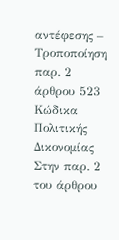αντέφεσης – Τροποποίηση παρ. 2 άρθρου 523 Κώδικα Πολιτικής Δικονομίας
Στην παρ. 2 του άρθρου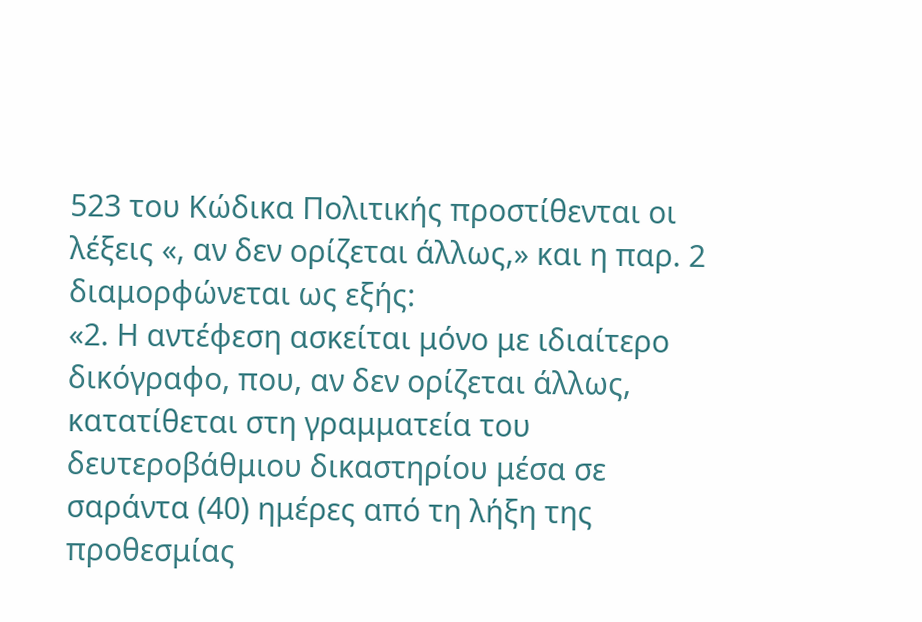523 του Κώδικα Πολιτικής προστίθενται οι λέξεις «, αν δεν ορίζεται άλλως,» και η παρ. 2 διαμορφώνεται ως εξής:
«2. Η αντέφεση ασκείται μόνο με ιδιαίτερο δικόγραφο, που, αν δεν ορίζεται άλλως, κατατίθεται στη γραμματεία του δευτεροβάθμιου δικαστηρίου μέσα σε σαράντα (40) ημέρες από τη λήξη της προθεσμίας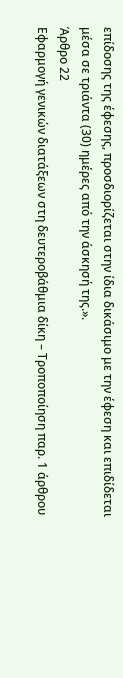επίδοσης της έφεσης, προσδιορίζεται στην ίδια δικάσιμο με την έφεση και επιδίδεται μέσα σε τριάντα (30) ημέρες από την άσκησή της.».
Άρθρο 22
Εφαρμογή γενικών διατάξεων στη δευτεροβάθμια δίκη – Τροποποίηση παρ. 1 άρθρου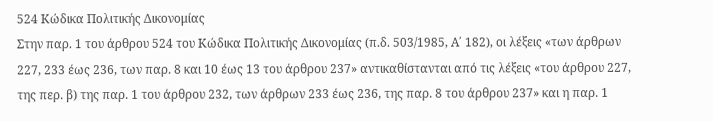524 Κώδικα Πολιτικής Δικονομίας
Στην παρ. 1 του άρθρου 524 του Κώδικα Πολιτικής Δικονομίας (π.δ. 503/1985, Α΄ 182), οι λέξεις «των άρθρων 227, 233 έως 236, των παρ. 8 και 10 έως 13 του άρθρου 237» αντικαθίστανται από τις λέξεις «του άρθρου 227, της περ. β) της παρ. 1 του άρθρου 232, των άρθρων 233 έως 236, της παρ. 8 του άρθρου 237» και η παρ. 1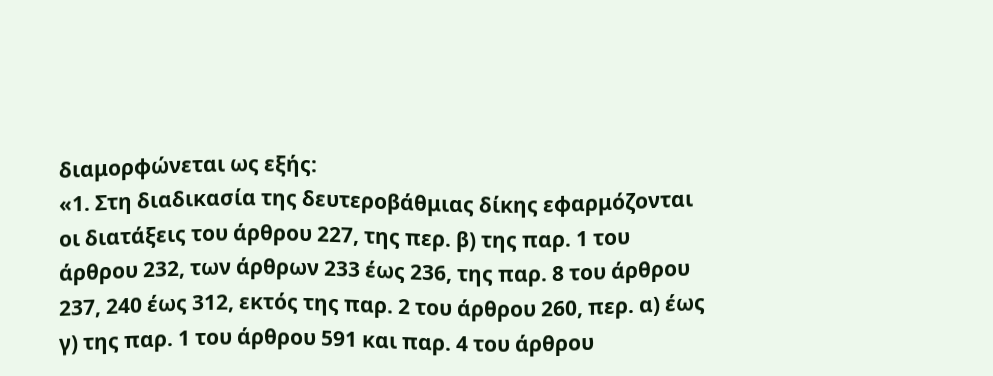διαμορφώνεται ως εξής:
«1. Στη διαδικασία της δευτεροβάθμιας δίκης εφαρμόζονται οι διατάξεις του άρθρου 227, της περ. β) της παρ. 1 του άρθρου 232, των άρθρων 233 έως 236, της παρ. 8 του άρθρου 237, 240 έως 312, εκτός της παρ. 2 του άρθρου 260, περ. α) έως γ) της παρ. 1 του άρθρου 591 και παρ. 4 του άρθρου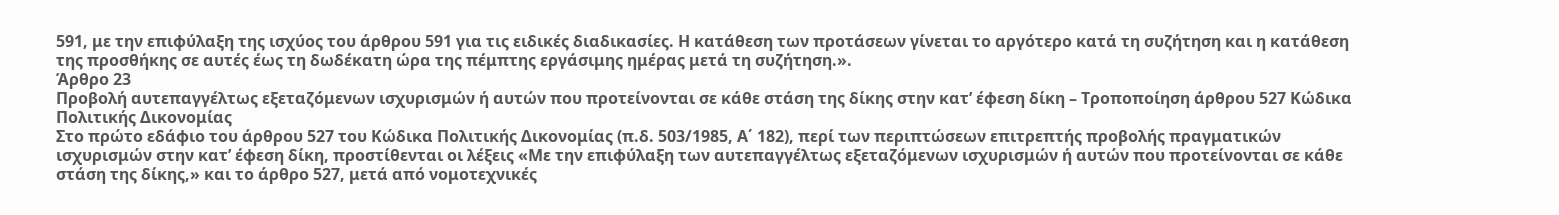591, με την επιφύλαξη της ισχύος του άρθρου 591 για τις ειδικές διαδικασίες. Η κατάθεση των προτάσεων γίνεται το αργότερο κατά τη συζήτηση και η κατάθεση της προσθήκης σε αυτές έως τη δωδέκατη ώρα της πέμπτης εργάσιμης ημέρας μετά τη συζήτηση.».
Άρθρο 23
Προβολή αυτεπαγγέλτως εξεταζόμενων ισχυρισμών ή αυτών που προτείνονται σε κάθε στάση της δίκης στην κατ’ έφεση δίκη – Τροποποίηση άρθρου 527 Κώδικα Πολιτικής Δικονομίας
Στο πρώτο εδάφιο του άρθρου 527 του Κώδικα Πολιτικής Δικονομίας (π.δ. 503/1985, Α΄ 182), περί των περιπτώσεων επιτρεπτής προβολής πραγματικών ισχυρισμών στην κατ’ έφεση δίκη, προστίθενται οι λέξεις «Με την επιφύλαξη των αυτεπαγγέλτως εξεταζόμενων ισχυρισμών ή αυτών που προτείνονται σε κάθε στάση της δίκης,» και το άρθρο 527, μετά από νομοτεχνικές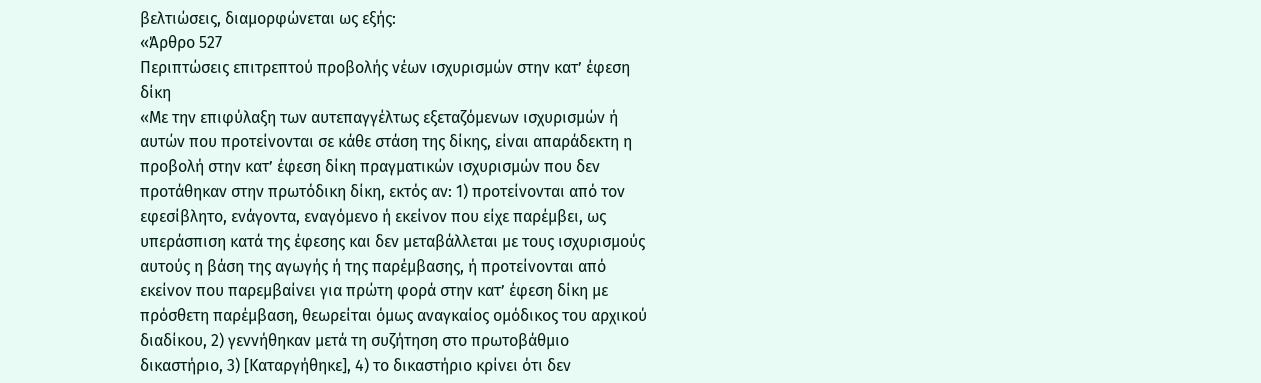βελτιώσεις, διαμορφώνεται ως εξής:
«Άρθρο 527
Περιπτώσεις επιτρεπτού προβολής νέων ισχυρισμών στην κατ’ έφεση δίκη
«Με την επιφύλαξη των αυτεπαγγέλτως εξεταζόμενων ισχυρισμών ή αυτών που προτείνονται σε κάθε στάση της δίκης, είναι απαράδεκτη η προβολή στην κατ’ έφεση δίκη πραγματικών ισχυρισμών που δεν προτάθηκαν στην πρωτόδικη δίκη, εκτός αν: 1) προτείνονται από τον εφεσίβλητο, ενάγοντα, εναγόμενο ή εκείνον που είχε παρέμβει, ως υπεράσπιση κατά της έφεσης και δεν μεταβάλλεται με τους ισχυρισμούς αυτούς η βάση της αγωγής ή της παρέμβασης, ή προτείνονται από εκείνον που παρεμβαίνει για πρώτη φορά στην κατ’ έφεση δίκη με πρόσθετη παρέμβαση, θεωρείται όμως αναγκαίος ομόδικος του αρχικού διαδίκου, 2) γεννήθηκαν μετά τη συζήτηση στο πρωτοβάθμιο δικαστήριο, 3) [Καταργήθηκε], 4) το δικαστήριο κρίνει ότι δεν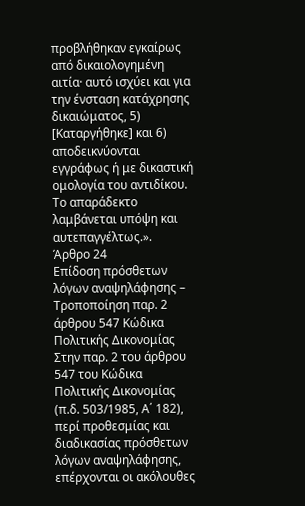προβλήθηκαν εγκαίρως από δικαιολογημένη αιτία· αυτό ισχύει και για την ένσταση κατάχρησης δικαιώματος, 5) [Καταργήθηκε] και 6) αποδεικνύονται εγγράφως ή με δικαστική ομολογία του αντιδίκου. Το απαράδεκτο λαμβάνεται υπόψη και αυτεπαγγέλτως.».
Άρθρο 24
Επίδοση πρόσθετων λόγων αναψηλάφησης – Τροποποίηση παρ. 2 άρθρου 547 Κώδικα Πολιτικής Δικονομίας
Στην παρ. 2 του άρθρου 547 του Κώδικα Πολιτικής Δικονομίας (π.δ. 503/1985, Α΄ 182), περί προθεσμίας και διαδικασίας πρόσθετων λόγων αναψηλάφησης, επέρχονται οι ακόλουθες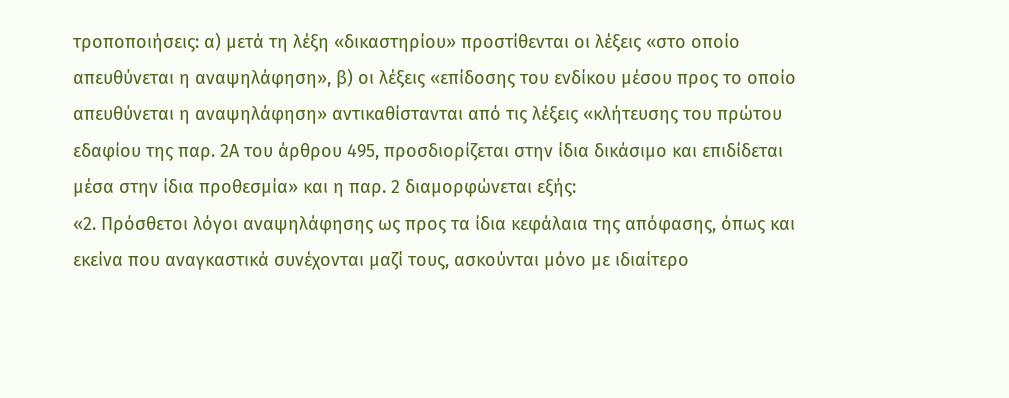τροποποιήσεις: α) μετά τη λέξη «δικαστηρίου» προστίθενται οι λέξεις «στο οποίο απευθύνεται η αναψηλάφηση», β) οι λέξεις «επίδοσης του ενδίκου μέσου προς το οποίο απευθύνεται η αναψηλάφηση» αντικαθίστανται από τις λέξεις «κλήτευσης του πρώτου εδαφίου της παρ. 2Α του άρθρου 495, προσδιορίζεται στην ίδια δικάσιμο και επιδίδεται μέσα στην ίδια προθεσμία» και η παρ. 2 διαμορφώνεται εξής:
«2. Πρόσθετοι λόγοι αναψηλάφησης ως προς τα ίδια κεφάλαια της απόφασης, όπως και εκείνα που αναγκαστικά συνέχονται μαζί τους, ασκούνται μόνο με ιδιαίτερο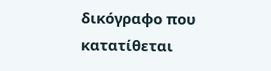δικόγραφο που κατατίθεται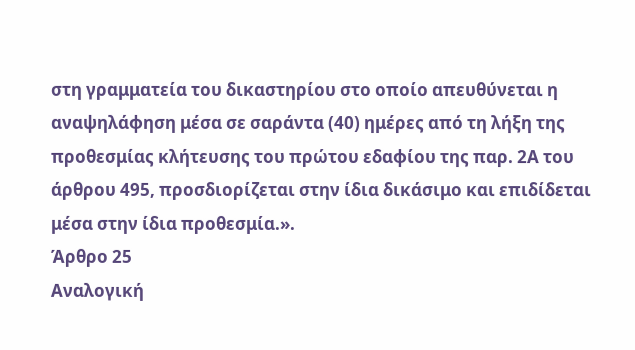στη γραμματεία του δικαστηρίου στο οποίο απευθύνεται η αναψηλάφηση μέσα σε σαράντα (40) ημέρες από τη λήξη της προθεσμίας κλήτευσης του πρώτου εδαφίου της παρ. 2Α του άρθρου 495, προσδιορίζεται στην ίδια δικάσιμο και επιδίδεται μέσα στην ίδια προθεσμία.».
Άρθρο 25
Αναλογική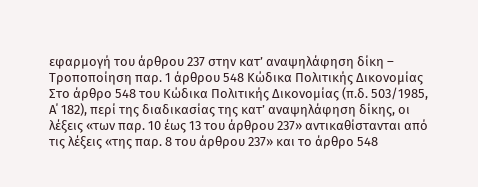εφαρμογή του άρθρου 237 στην κατ’ αναψηλάφηση δίκη – Τροποποίηση παρ. 1 άρθρου 548 Κώδικα Πολιτικής Δικονομίας
Στο άρθρο 548 του Κώδικα Πολιτικής Δικονομίας (π.δ. 503/1985, Α΄ 182), περί της διαδικασίας της κατ’ αναψηλάφηση δίκης, οι λέξεις «των παρ. 10 έως 13 του άρθρου 237» αντικαθίστανται από τις λέξεις «της παρ. 8 του άρθρου 237» και το άρθρο 548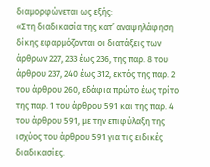διαμορφώνεται ως εξής:
«Στη διαδικασία της κατ’ αναψηλάφηση δίκης εφαρμόζονται οι διατάξεις των άρθρων 227, 233 έως 236, της παρ. 8 του άρθρου 237, 240 έως 312, εκτός της παρ. 2 του άρθρου 260, εδάφια πρώτο έως τρίτο της παρ. 1 του άρθρου 591 και της παρ. 4 του άρθρου 591, με την επιφύλαξη της ισχύος του άρθρου 591 για τις ειδικές διαδικασίες.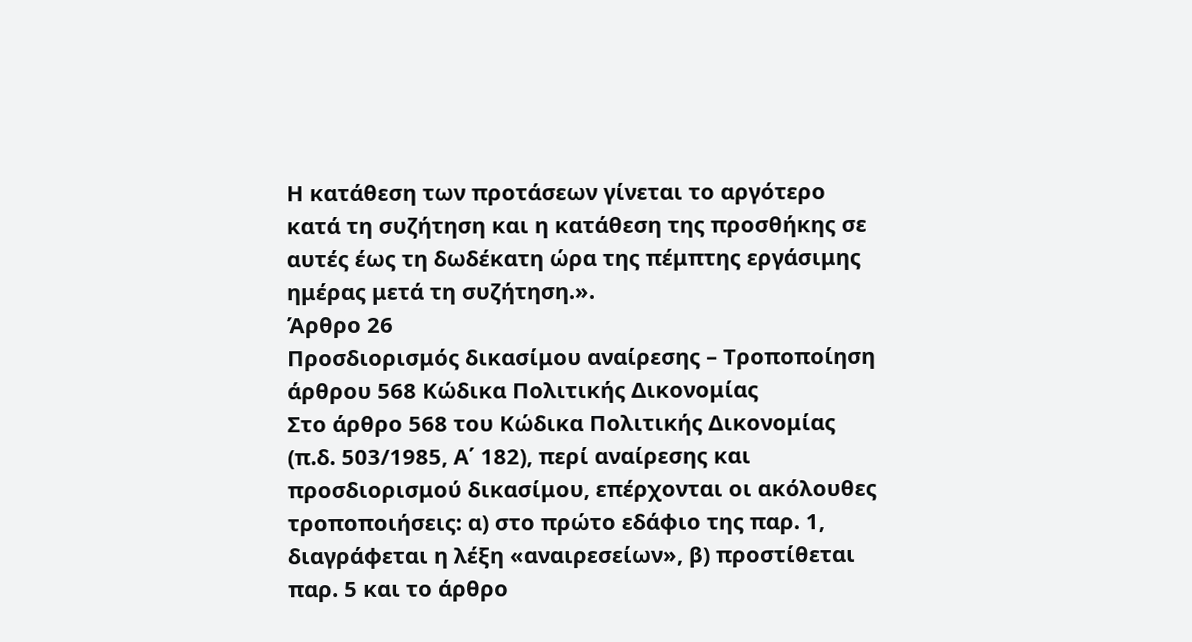Η κατάθεση των προτάσεων γίνεται το αργότερο κατά τη συζήτηση και η κατάθεση της προσθήκης σε αυτές έως τη δωδέκατη ώρα της πέμπτης εργάσιμης ημέρας μετά τη συζήτηση.».
Άρθρο 26
Προσδιορισμός δικασίμου αναίρεσης – Τροποποίηση άρθρου 568 Κώδικα Πολιτικής Δικονομίας
Στο άρθρο 568 του Κώδικα Πολιτικής Δικονομίας (π.δ. 503/1985, Α΄ 182), περί αναίρεσης και προσδιορισμού δικασίμου, επέρχονται οι ακόλουθες τροποποιήσεις: α) στο πρώτο εδάφιο της παρ. 1, διαγράφεται η λέξη «αναιρεσείων», β) προστίθεται παρ. 5 και το άρθρο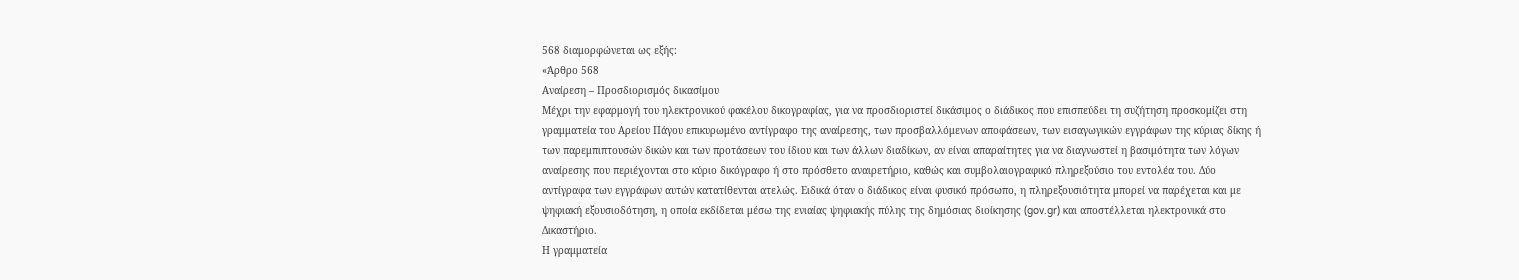568 διαμορφώνεται ως εξής:
«Άρθρο 568
Αναίρεση – Προσδιορισμός δικασίμου
Μέχρι την εφαρμογή του ηλεκτρονικού φακέλου δικογραφίας, για να προσδιοριστεί δικάσιμος ο διάδικος που επισπεύδει τη συζήτηση προσκομίζει στη γραμματεία του Αρείου Πάγου επικυρωμένο αντίγραφο της αναίρεσης, των προσβαλλόμενων αποφάσεων, των εισαγωγικών εγγράφων της κύριας δίκης ή των παρεμπιπτουσών δικών και των προτάσεων του ίδιου και των άλλων διαδίκων, αν είναι απαραίτητες για να διαγνωστεί η βασιμότητα των λόγων αναίρεσης που περιέχονται στο κύριο δικόγραφο ή στο πρόσθετο αναιρετήριο, καθώς και συμβολαιογραφικό πληρεξούσιο του εντολέα του. Δύο αντίγραφα των εγγράφων αυτών κατατίθενται ατελώς. Ειδικά όταν ο διάδικος είναι φυσικό πρόσωπο, η πληρεξουσιότητα μπορεί να παρέχεται και με ψηφιακή εξουσιοδότηση, η οποία εκδίδεται μέσω της ενιαίας ψηφιακής πύλης της δημόσιας διοίκησης (gov.gr) και αποστέλλεται ηλεκτρονικά στο Δικαστήριο.
Η γραμματεία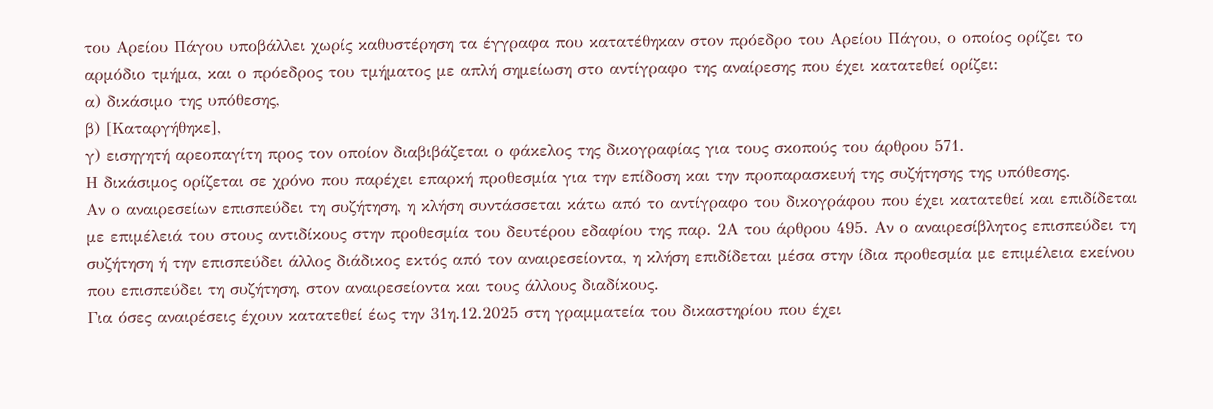του Αρείου Πάγου υποβάλλει χωρίς καθυστέρηση τα έγγραφα που κατατέθηκαν στον πρόεδρο του Αρείου Πάγου, ο οποίος ορίζει το αρμόδιο τμήμα, και ο πρόεδρος του τμήματος με απλή σημείωση στο αντίγραφο της αναίρεσης που έχει κατατεθεί ορίζει:
α) δικάσιμο της υπόθεσης,
β) [Καταργήθηκε],
γ) εισηγητή αρεοπαγίτη προς τον οποίον διαβιβάζεται ο φάκελος της δικογραφίας για τους σκοπούς του άρθρου 571.
Η δικάσιμος ορίζεται σε χρόνο που παρέχει επαρκή προθεσμία για την επίδοση και την προπαρασκευή της συζήτησης της υπόθεσης.
Αν ο αναιρεσείων επισπεύδει τη συζήτηση, η κλήση συντάσσεται κάτω από το αντίγραφο του δικογράφου που έχει κατατεθεί και επιδίδεται με επιμέλειά του στους αντιδίκους στην προθεσμία του δευτέρου εδαφίου της παρ. 2Α του άρθρου 495. Αν ο αναιρεσίβλητος επισπεύδει τη συζήτηση ή την επισπεύδει άλλος διάδικος εκτός από τον αναιρεσείοντα, η κλήση επιδίδεται μέσα στην ίδια προθεσμία με επιμέλεια εκείνου που επισπεύδει τη συζήτηση, στον αναιρεσείοντα και τους άλλους διαδίκους.
Για όσες αναιρέσεις έχουν κατατεθεί έως την 31η.12.2025 στη γραμματεία του δικαστηρίου που έχει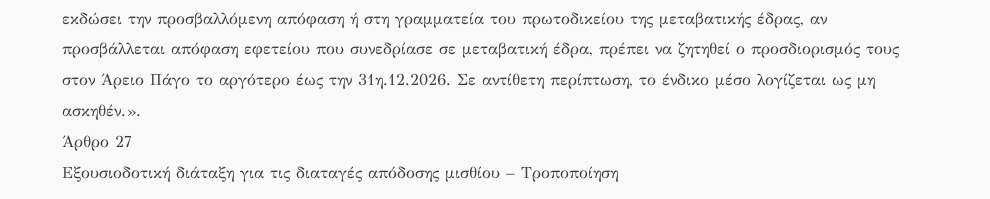εκδώσει την προσβαλλόμενη απόφαση ή στη γραμματεία του πρωτοδικείου της μεταβατικής έδρας, αν προσβάλλεται απόφαση εφετείου που συνεδρίασε σε μεταβατική έδρα, πρέπει να ζητηθεί ο προσδιορισμός τους στον Άρειο Πάγο το αργότερο έως την 31η.12.2026. Σε αντίθετη περίπτωση, το ένδικο μέσο λογίζεται ως μη ασκηθέν.».
Άρθρο 27
Εξουσιοδοτική διάταξη για τις διαταγές απόδοσης μισθίου – Τροποποίηση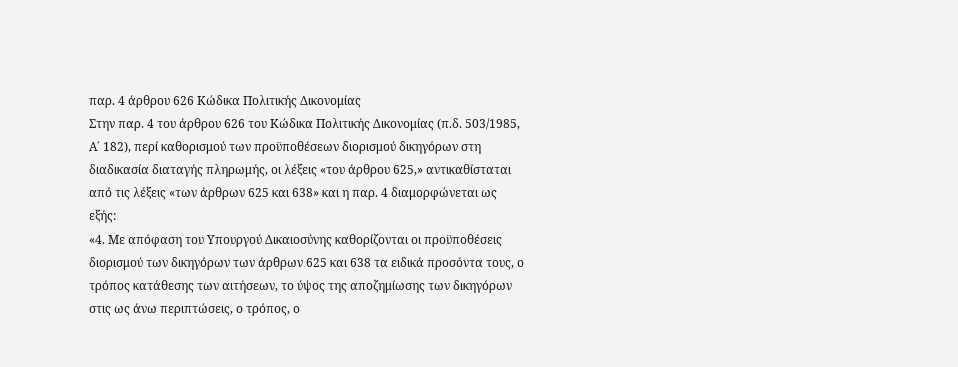παρ. 4 άρθρου 626 Κώδικα Πολιτικής Δικονομίας
Στην παρ. 4 του άρθρου 626 του Κώδικα Πολιτικής Δικονομίας (π.δ. 503/1985, Α΄ 182), περί καθορισμού των προϋποθέσεων διορισμού δικηγόρων στη διαδικασία διαταγής πληρωμής, οι λέξεις «του άρθρου 625,» αντικαθίσταται από τις λέξεις «των άρθρων 625 και 638» και η παρ. 4 διαμορφώνεται ως εξής:
«4. Με απόφαση του Υπουργού Δικαιοσύνης καθορίζονται οι προϋποθέσεις διορισμού των δικηγόρων των άρθρων 625 και 638 τα ειδικά προσόντα τους, ο τρόπος κατάθεσης των αιτήσεων, το ύψος της αποζημίωσης των δικηγόρων στις ως άνω περιπτώσεις, ο τρόπος, ο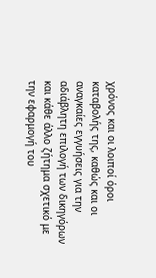χρόνος και οι λοιποί όροι καταβολής της, καθώς και οι αναγκαίες εγγυήσεις για την αδιάβλητη επιλογή των δικηγόρων και κάθε άλλο ζήτημα σχετικό με την εφαρμογή του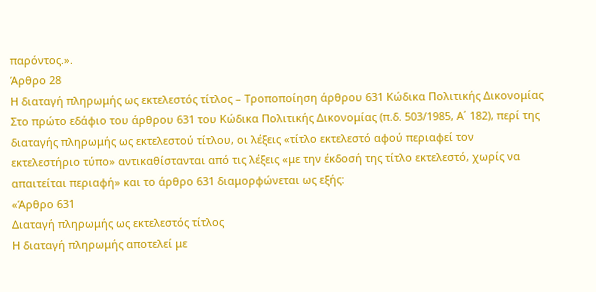παρόντος.».
Άρθρο 28
Η διαταγή πληρωμής ως εκτελεστός τίτλος – Τροποποίηση άρθρου 631 Κώδικα Πολιτικής Δικονομίας
Στο πρώτο εδάφιο του άρθρου 631 του Κώδικα Πολιτικής Δικονομίας (π.δ. 503/1985, Α΄ 182), περί της διαταγής πληρωμής ως εκτελεστού τίτλου, οι λέξεις «τίτλο εκτελεστό αφού περιαφεί τον εκτελεστήριο τύπο» αντικαθίστανται από τις λέξεις «με την έκδοσή της τίτλο εκτελεστό, χωρίς να απαιτείται περιαφή» και το άρθρο 631 διαμορφώνεται ως εξής:
«Άρθρο 631
Διαταγή πληρωμής ως εκτελεστός τίτλος
Η διαταγή πληρωμής αποτελεί με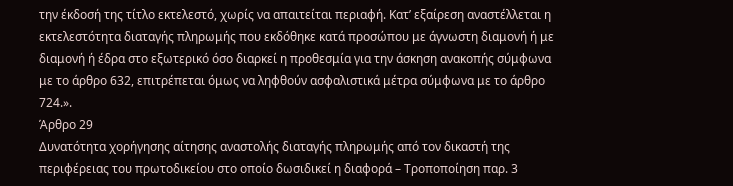την έκδοσή της τίτλο εκτελεστό, χωρίς να απαιτείται περιαφή. Κατ’ εξαίρεση αναστέλλεται η εκτελεστότητα διαταγής πληρωμής που εκδόθηκε κατά προσώπου με άγνωστη διαμονή ή με διαμονή ή έδρα στο εξωτερικό όσο διαρκεί η προθεσμία για την άσκηση ανακοπής σύμφωνα με το άρθρο 632, επιτρέπεται όμως να ληφθούν ασφαλιστικά μέτρα σύμφωνα με το άρθρο 724.».
Άρθρο 29
Δυνατότητα χορήγησης αίτησης αναστολής διαταγής πληρωμής από τον δικαστή της περιφέρειας του πρωτοδικείου στο οποίο δωσιδικεί η διαφορά – Τροποποίηση παρ. 3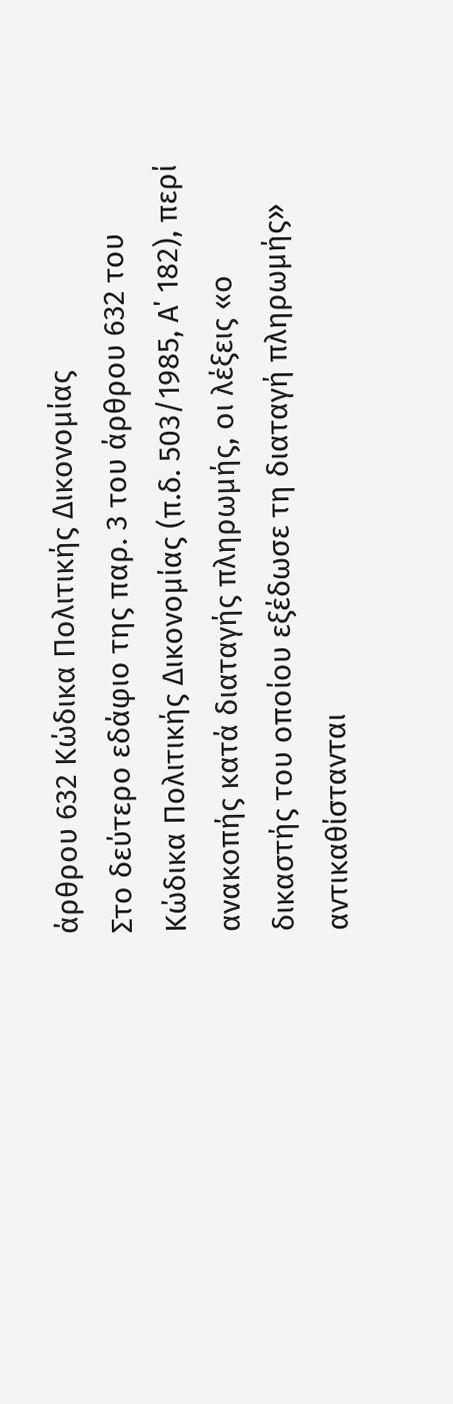άρθρου 632 Κώδικα Πολιτικής Δικονομίας
Στο δεύτερο εδάφιο της παρ. 3 του άρθρου 632 του Κώδικα Πολιτικής Δικονομίας (π.δ. 503/1985, Α΄ 182), περί ανακοπής κατά διαταγής πληρωμής, οι λέξεις «ο δικαστής του οποίου εξέδωσε τη διαταγή πληρωμής» αντικαθίστανται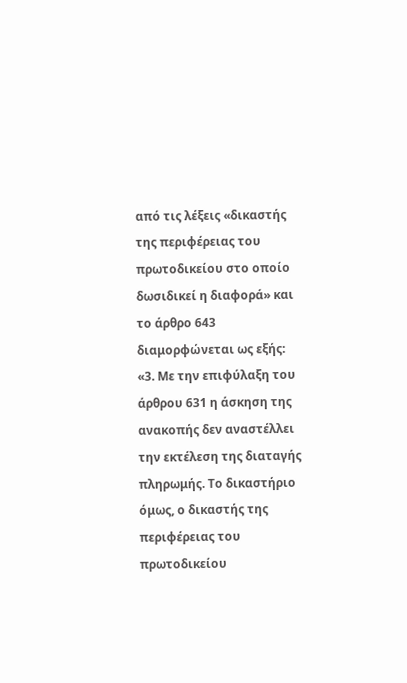από τις λέξεις «δικαστής της περιφέρειας του πρωτοδικείου στο οποίο δωσιδικεί η διαφορά» και το άρθρο 643 διαμορφώνεται ως εξής:
«3. Με την επιφύλαξη του άρθρου 631 η άσκηση της ανακοπής δεν αναστέλλει την εκτέλεση της διαταγής πληρωμής. Το δικαστήριο όμως, ο δικαστής της περιφέρειας του πρωτοδικείου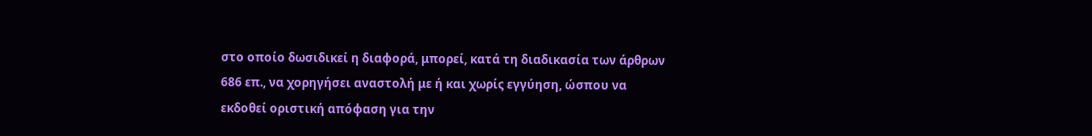στο οποίο δωσιδικεί η διαφορά, μπορεί, κατά τη διαδικασία των άρθρων 686 επ., να χορηγήσει αναστολή με ή και χωρίς εγγύηση, ώσπου να εκδοθεί οριστική απόφαση για την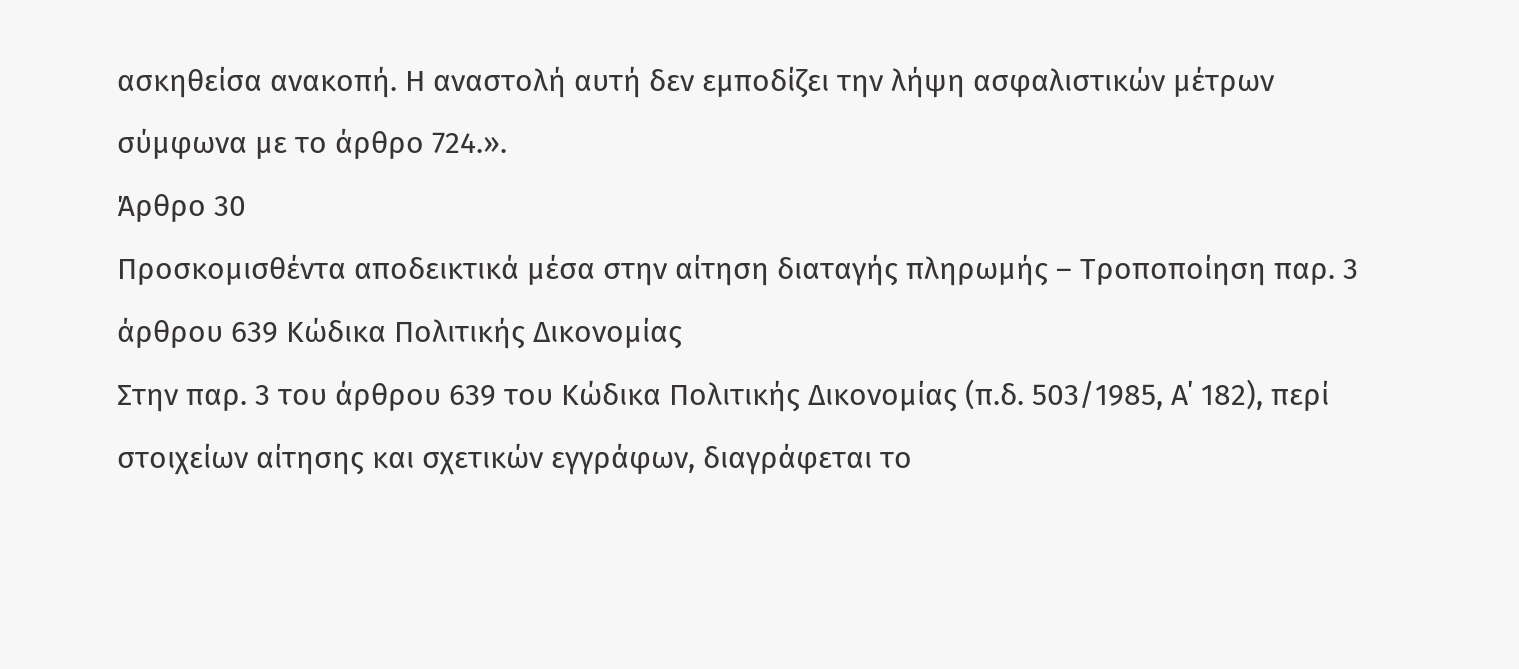ασκηθείσα ανακοπή. Η αναστολή αυτή δεν εμποδίζει την λήψη ασφαλιστικών μέτρων σύμφωνα με το άρθρο 724.».
Άρθρο 30
Προσκομισθέντα αποδεικτικά μέσα στην αίτηση διαταγής πληρωμής – Τροποποίηση παρ. 3 άρθρου 639 Κώδικα Πολιτικής Δικονομίας
Στην παρ. 3 του άρθρου 639 του Κώδικα Πολιτικής Δικονομίας (π.δ. 503/1985, Α΄ 182), περί στοιχείων αίτησης και σχετικών εγγράφων, διαγράφεται το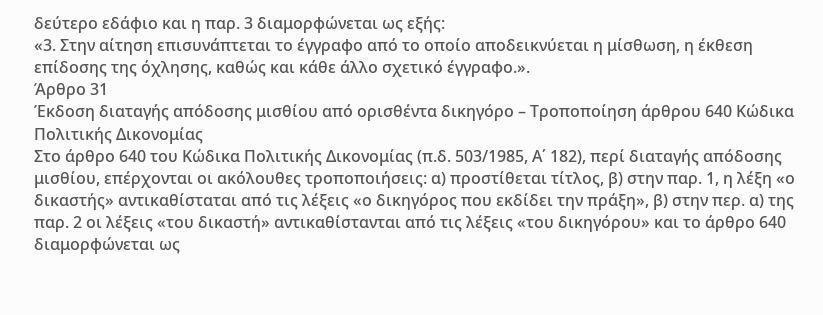δεύτερο εδάφιο και η παρ. 3 διαμορφώνεται ως εξής:
«3. Στην αίτηση επισυνάπτεται το έγγραφο από το οποίο αποδεικνύεται η μίσθωση, η έκθεση επίδοσης της όχλησης, καθώς και κάθε άλλο σχετικό έγγραφο.».
Άρθρο 31
Έκδοση διαταγής απόδοσης μισθίου από ορισθέντα δικηγόρο – Τροποποίηση άρθρου 640 Κώδικα Πολιτικής Δικονομίας
Στο άρθρο 640 του Κώδικα Πολιτικής Δικονομίας (π.δ. 503/1985, Α΄ 182), περί διαταγής απόδοσης μισθίου, επέρχονται οι ακόλουθες τροποποιήσεις: α) προστίθεται τίτλος, β) στην παρ. 1, η λέξη «ο δικαστής» αντικαθίσταται από τις λέξεις «ο δικηγόρος που εκδίδει την πράξη», β) στην περ. α) της παρ. 2 οι λέξεις «του δικαστή» αντικαθίστανται από τις λέξεις «του δικηγόρου» και το άρθρο 640 διαμορφώνεται ως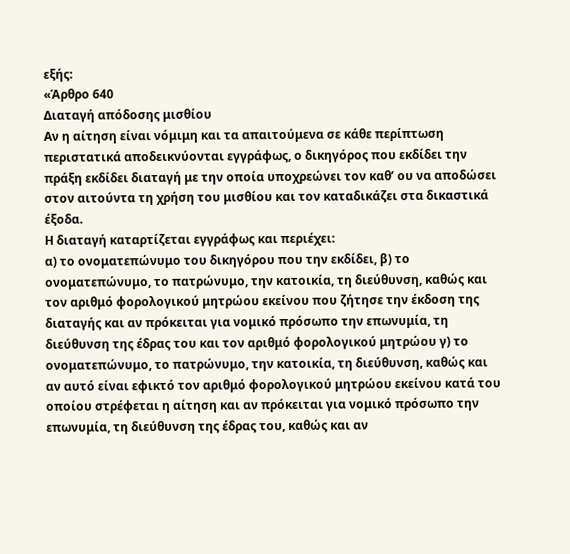εξής:
«Άρθρο 640
Διαταγή απόδοσης μισθίου
Αν η αίτηση είναι νόμιμη και τα απαιτούμενα σε κάθε περίπτωση περιστατικά αποδεικνύονται εγγράφως, ο δικηγόρος που εκδίδει την πράξη εκδίδει διαταγή με την οποία υποχρεώνει τον καθ’ ου να αποδώσει στον αιτούντα τη χρήση του μισθίου και τον καταδικάζει στα δικαστικά έξοδα.
Η διαταγή καταρτίζεται εγγράφως και περιέχει:
α) το ονοματεπώνυμο του δικηγόρου που την εκδίδει, β) το ονοματεπώνυμο, το πατρώνυμο, την κατοικία, τη διεύθυνση, καθώς και τον αριθμό φορολογικού μητρώου εκείνου που ζήτησε την έκδοση της διαταγής και αν πρόκειται για νομικό πρόσωπο την επωνυμία, τη διεύθυνση της έδρας του και τον αριθμό φορολογικού μητρώου γ) το ονοματεπώνυμο, το πατρώνυμο, την κατοικία, τη διεύθυνση, καθώς και αν αυτό είναι εφικτό τον αριθμό φορολογικού μητρώου εκείνου κατά του οποίου στρέφεται η αίτηση και αν πρόκειται για νομικό πρόσωπο την επωνυμία, τη διεύθυνση της έδρας του, καθώς και αν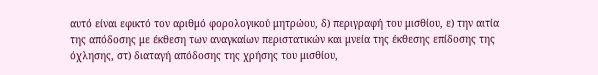αυτό είναι εφικτό τον αριθμό φορολογικού μητρώου, δ) περιγραφή του μισθίου, ε) την αιτία της απόδοσης με έκθεση των αναγκαίων περιστατικών και μνεία της έκθεσης επίδοσης της όχλησης, στ) διαταγή απόδοσης της χρήσης του μισθίου,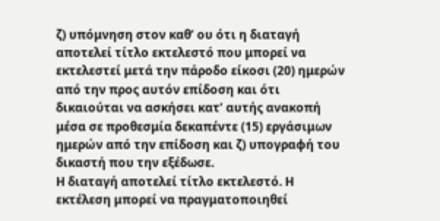ζ) υπόμνηση στον καθ’ ου ότι η διαταγή αποτελεί τίτλο εκτελεστό που μπορεί να εκτελεστεί μετά την πάροδο είκοσι (20) ημερών από την προς αυτόν επίδοση και ότι δικαιούται να ασκήσει κατ’ αυτής ανακοπή μέσα σε προθεσμία δεκαπέντε (15) εργάσιμων ημερών από την επίδοση και ζ) υπογραφή του δικαστή που την εξέδωσε.
Η διαταγή αποτελεί τίτλο εκτελεστό. Η εκτέλεση μπορεί να πραγματοποιηθεί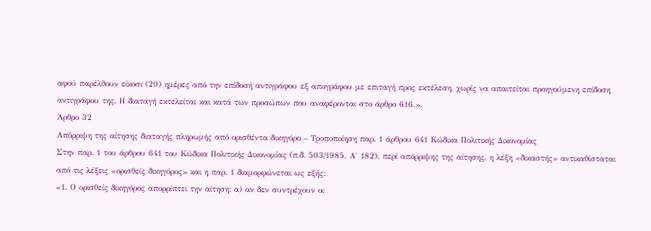αφού παρέλθουν είκοσι (20) ημέρες από την επίδοσή αντιγράφου εξ απογράφου με επιταγή προς εκτέλεση, χωρίς να απαιτείται προηγούμενη επίδοση αντιγράφου της. Η διαταγή εκτελείται και κατά των προσώπων που αναφέρονται στο άρθρο 616.».
Άρθρο 32
Απόρριψη της αίτησης διαταγής πληρωμής από ορισθέντα δικηγόρο – Τροποποίηση παρ. 1 άρθρου 641 Κώδικα Πολιτικής Δικονομίας
Στην παρ. 1 του άρθρου 641 του Κώδικα Πολιτικής Δικονομίας (π.δ. 503/1985, Α΄ 182), περί απόρριψης της αίτησης, η λέξη «δικαστής» αντικαθίσταται από τις λέξεις «ορισθείς δικηγόρος» και η παρ. 1 διαμορφώνεται ως εξής:
«1. Ο ορισθείς δικηγόρος απορρίπτει την αίτηση: α) αν δεν συντρέχουν οι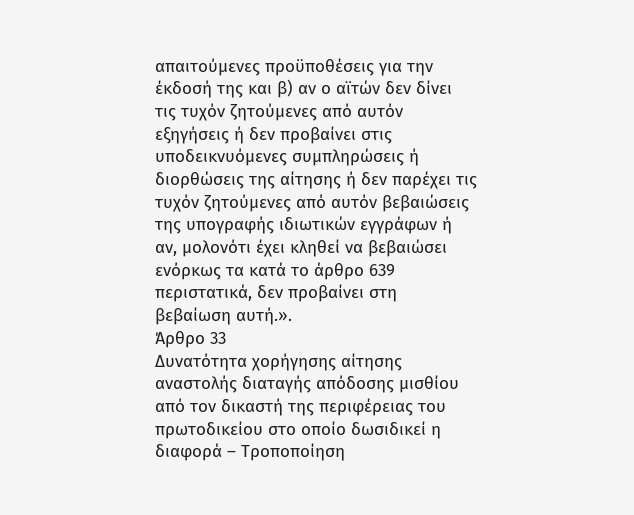απαιτούμενες προϋποθέσεις για την έκδοσή της και β) αν ο αϊτών δεν δίνει τις τυχόν ζητούμενες από αυτόν εξηγήσεις ή δεν προβαίνει στις υποδεικνυόμενες συμπληρώσεις ή διορθώσεις της αίτησης ή δεν παρέχει τις τυχόν ζητούμενες από αυτόν βεβαιώσεις της υπογραφής ιδιωτικών εγγράφων ή αν, μολονότι έχει κληθεί να βεβαιώσει ενόρκως τα κατά το άρθρο 639 περιστατικά, δεν προβαίνει στη βεβαίωση αυτή.».
Άρθρο 33
Δυνατότητα χορήγησης αίτησης αναστολής διαταγής απόδοσης μισθίου από τον δικαστή της περιφέρειας του πρωτοδικείου στο οποίο δωσιδικεί η διαφορά – Τροποποίηση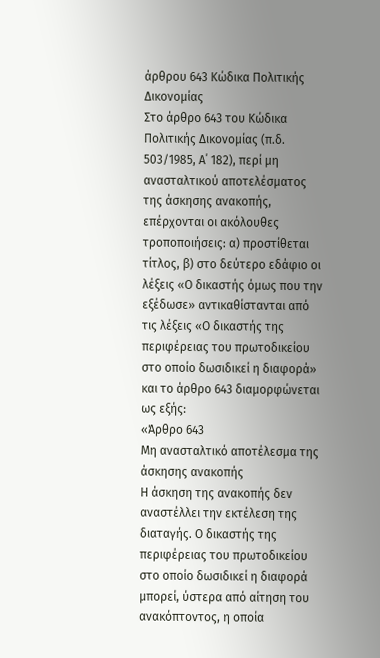άρθρου 643 Κώδικα Πολιτικής Δικονομίας
Στο άρθρο 643 του Κώδικα Πολιτικής Δικονομίας (π.δ. 503/1985, Α΄ 182), περί μη ανασταλτικού αποτελέσματος της άσκησης ανακοπής, επέρχονται οι ακόλουθες τροποποιήσεις: α) προστίθεται τίτλος, β) στο δεύτερο εδάφιο οι λέξεις «Ο δικαστής όμως που την εξέδωσε» αντικαθίστανται από τις λέξεις «Ο δικαστής της περιφέρειας του πρωτοδικείου στο οποίο δωσιδικεί η διαφορά» και το άρθρο 643 διαμορφώνεται ως εξής:
«Άρθρο 643
Μη ανασταλτικό αποτέλεσμα της άσκησης ανακοπής
Η άσκηση της ανακοπής δεν αναστέλλει την εκτέλεση της διαταγής. Ο δικαστής της περιφέρειας του πρωτοδικείου στο οποίο δωσιδικεί η διαφορά μπορεί, ύστερα από αίτηση του ανακόπτοντος, η οποία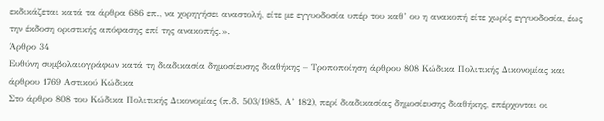εκδικάζεται κατά τα άρθρα 686 επ., να χορηγήσει αναστολή, είτε με εγγυοδοσία υπέρ του καθ’ ου η ανακοπή είτε χωρίς εγγυοδοσία, έως την έκδοση οριστικής απόφασης επί της ανακοπής.».
Άρθρο 34
Ευθύνη συμβολαιογράφων κατά τη διαδικασία δημοσίευσης διαθήκης – Τροποποίηση άρθρου 808 Κώδικα Πολιτικής Δικονομίας και άρθρου 1769 Αστικού Κώδικα
Στο άρθρο 808 του Κώδικα Πολιτικής Δικονομίας (π.δ. 503/1985, Α’ 182), περί διαδικασίας δημοσίευσης διαθήκης, επέρχονται οι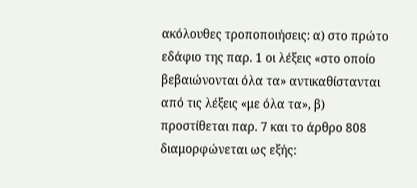ακόλουθες τροποποιήσεις: α) στο πρώτο εδάφιο της παρ. 1 οι λέξεις «στο οποίο βεβαιώνονται όλα τα» αντικαθίστανται από τις λέξεις «με όλα τα», β) προστίθεται παρ. 7 και το άρθρο 808 διαμορφώνεται ως εξής: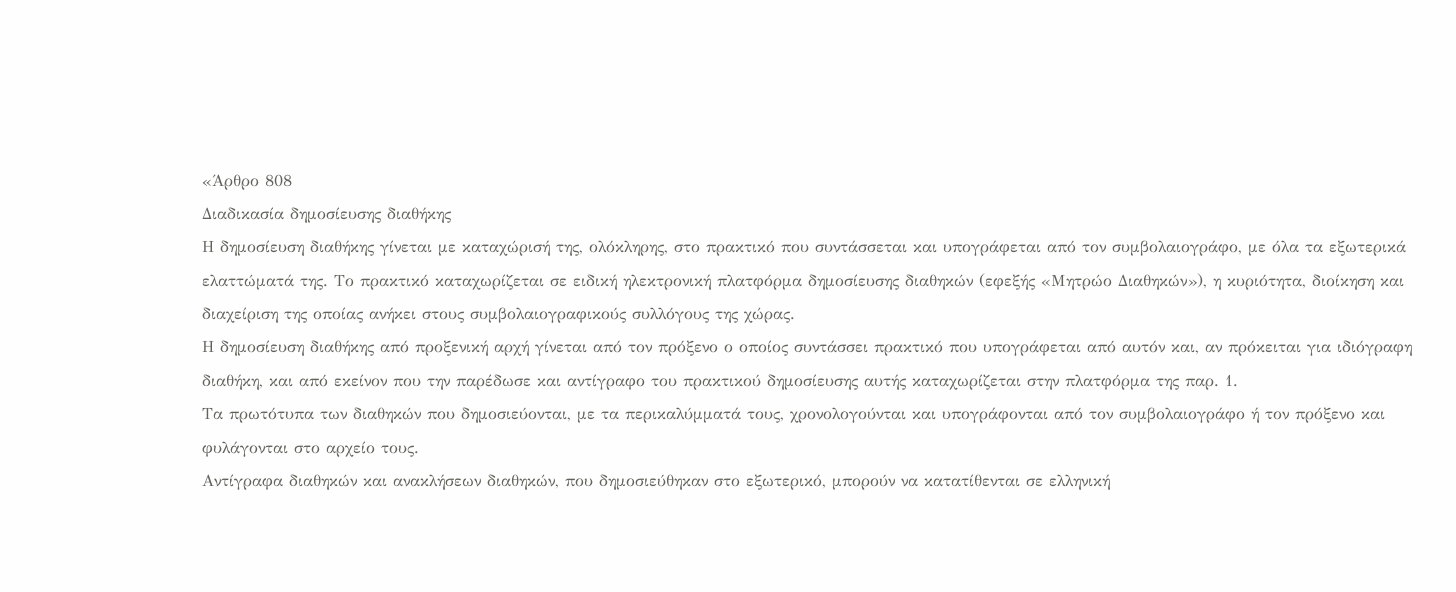«Άρθρο 808
Διαδικασία δημοσίευσης διαθήκης
Η δημοσίευση διαθήκης γίνεται με καταχώρισή της, ολόκληρης, στο πρακτικό που συντάσσεται και υπογράφεται από τον συμβολαιογράφο, με όλα τα εξωτερικά ελαττώματά της. Το πρακτικό καταχωρίζεται σε ειδική ηλεκτρονική πλατφόρμα δημοσίευσης διαθηκών (εφεξής «Μητρώο Διαθηκών»), η κυριότητα, διοίκηση και διαχείριση της οποίας ανήκει στους συμβολαιογραφικούς συλλόγους της χώρας.
Η δημοσίευση διαθήκης από προξενική αρχή γίνεται από τον πρόξενο ο οποίος συντάσσει πρακτικό που υπογράφεται από αυτόν και, αν πρόκειται για ιδιόγραφη διαθήκη, και από εκείνον που την παρέδωσε και αντίγραφο του πρακτικού δημοσίευσης αυτής καταχωρίζεται στην πλατφόρμα της παρ. 1.
Τα πρωτότυπα των διαθηκών που δημοσιεύονται, με τα περικαλύμματά τους, χρονολογούνται και υπογράφονται από τον συμβολαιογράφο ή τον πρόξενο και φυλάγονται στο αρχείο τους.
Αντίγραφα διαθηκών και ανακλήσεων διαθηκών, που δημοσιεύθηκαν στο εξωτερικό, μπορούν να κατατίθενται σε ελληνική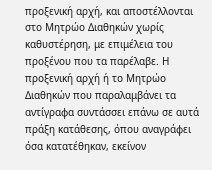προξενική αρχή, και αποστέλλονται στο Μητρώο Διαθηκών χωρίς καθυστέρηση, με επιμέλεια του προξένου που τα παρέλαβε. Η προξενική αρχή ή το Μητρώο Διαθηκών που παραλαμβάνει τα αντίγραφα συντάσσει επάνω σε αυτά πράξη κατάθεσης, όπου αναγράφει όσα κατατέθηκαν, εκείνον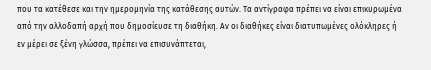που τα κατέθεσε και την ημερομηνία της κατάθεσης αυτών. Τα αντίγραφα πρέπει να είναι επικυρωμένα από την αλλοδαπή αρχή που δημοσίευσε τη διαθήκη. Αν οι διαθήκες είναι διατυπωμένες ολόκληρες ή εν μέρει σε ξένη γλώσσα, πρέπει να επισυνάπτεται,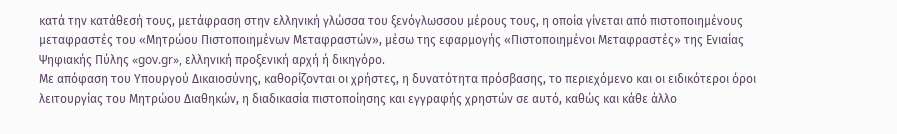κατά την κατάθεσή τους, μετάφραση στην ελληνική γλώσσα του ξενόγλωσσου μέρους τους, η οποία γίνεται από πιστοποιημένους μεταφραστές του «Μητρώου Πιστοποιημένων Μεταφραστών», μέσω της εφαρμογής «Πιστοποιημένοι Μεταφραστές» της Ενιαίας Ψηφιακής Πύλης «gov.gr», ελληνική προξενική αρχή ή δικηγόρο.
Με απόφαση του Υπουργού Δικαιοσύνης, καθορίζονται οι χρήστες, η δυνατότητα πρόσβασης, το περιεχόμενο και οι ειδικότεροι όροι λειτουργίας του Μητρώου Διαθηκών, η διαδικασία πιστοποίησης και εγγραφής χρηστών σε αυτό, καθώς και κάθε άλλο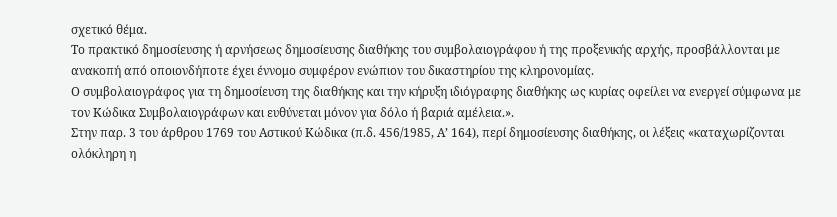σχετικό θέμα.
Το πρακτικό δημοσίευσης ή αρνήσεως δημοσίευσης διαθήκης του συμβολαιογράφου ή της προξενικής αρχής, προσβάλλονται με ανακοπή από οποιονδήποτε έχει έννομο συμφέρον ενώπιον του δικαστηρίου της κληρονομίας.
Ο συμβολαιογράφος για τη δημοσίευση της διαθήκης και την κήρυξη ιδιόγραφης διαθήκης ως κυρίας οφείλει να ενεργεί σύμφωνα με τον Κώδικα Συμβολαιογράφων και ευθύνεται μόνον για δόλο ή βαριά αμέλεια.».
Στην παρ. 3 του άρθρου 1769 του Αστικού Κώδικα (π.δ. 456/1985, Α’ 164), περί δημοσίευσης διαθήκης, οι λέξεις «καταχωρίζονται ολόκληρη η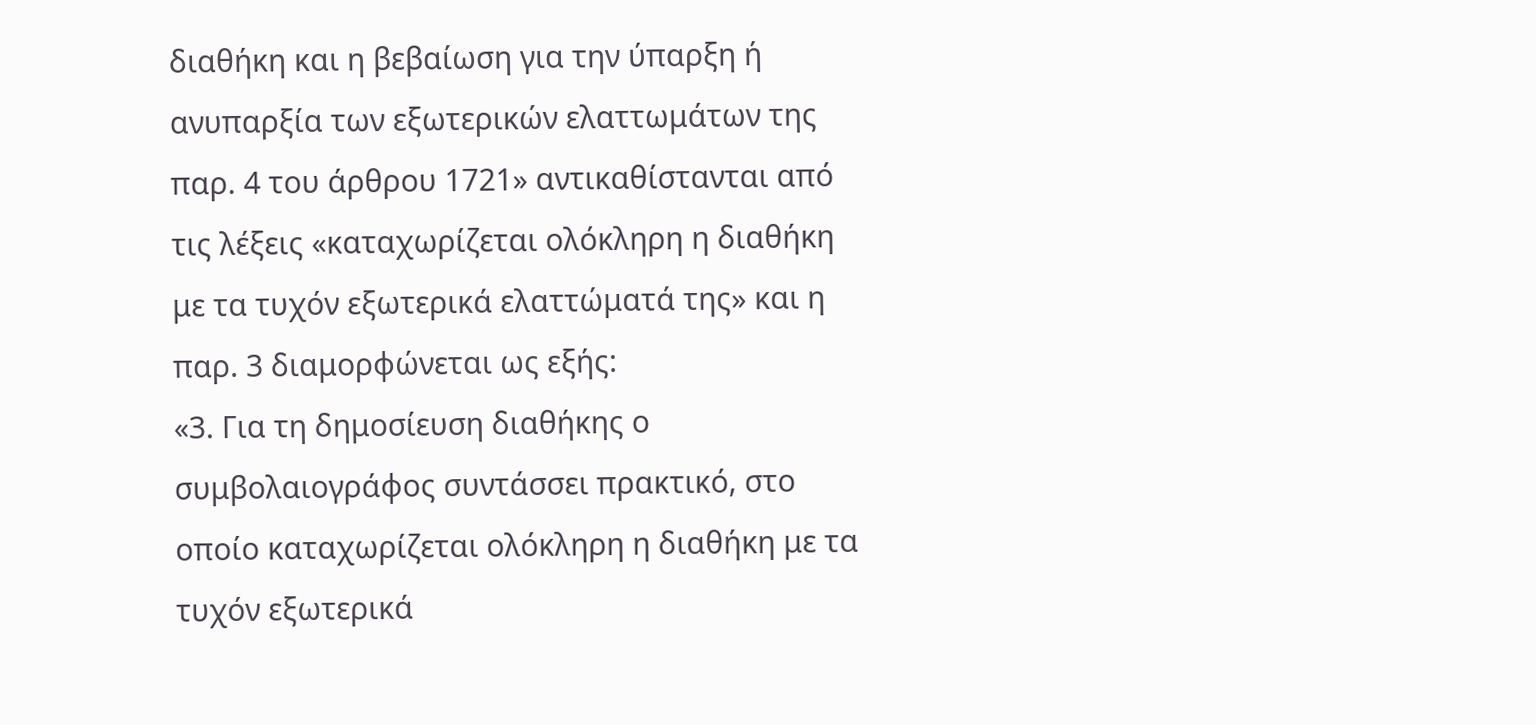διαθήκη και η βεβαίωση για την ύπαρξη ή ανυπαρξία των εξωτερικών ελαττωμάτων της παρ. 4 του άρθρου 1721» αντικαθίστανται από τις λέξεις «καταχωρίζεται ολόκληρη η διαθήκη με τα τυχόν εξωτερικά ελαττώματά της» και η παρ. 3 διαμορφώνεται ως εξής:
«3. Για τη δημοσίευση διαθήκης ο συμβολαιογράφος συντάσσει πρακτικό, στο οποίο καταχωρίζεται ολόκληρη η διαθήκη με τα τυχόν εξωτερικά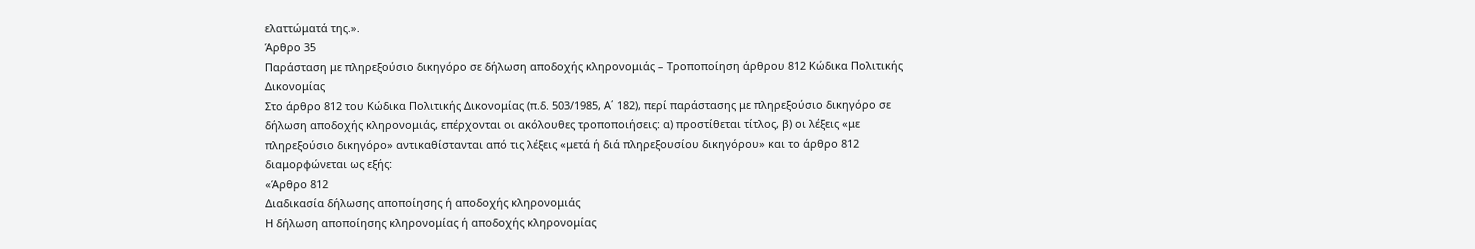ελαττώματά της.».
Άρθρο 35
Παράσταση με πληρεξούσιο δικηγόρο σε δήλωση αποδοχής κληρονομιάς – Τροποποίηση άρθρου 812 Κώδικα Πολιτικής Δικονομίας
Στο άρθρο 812 του Κώδικα Πολιτικής Δικονομίας (π.δ. 503/1985, Α΄ 182), περί παράστασης με πληρεξούσιο δικηγόρο σε δήλωση αποδοχής κληρονομιάς, επέρχονται οι ακόλουθες τροποποιήσεις: α) προστίθεται τίτλος, β) οι λέξεις «με πληρεξούσιο δικηγόρο» αντικαθίστανται από τις λέξεις «μετά ή διά πληρεξουσίου δικηγόρου» και το άρθρο 812 διαμορφώνεται ως εξής:
«Άρθρο 812
Διαδικασία δήλωσης αποποίησης ή αποδοχής κληρονομιάς
Η δήλωση αποποίησης κληρονομίας ή αποδοχής κληρονομίας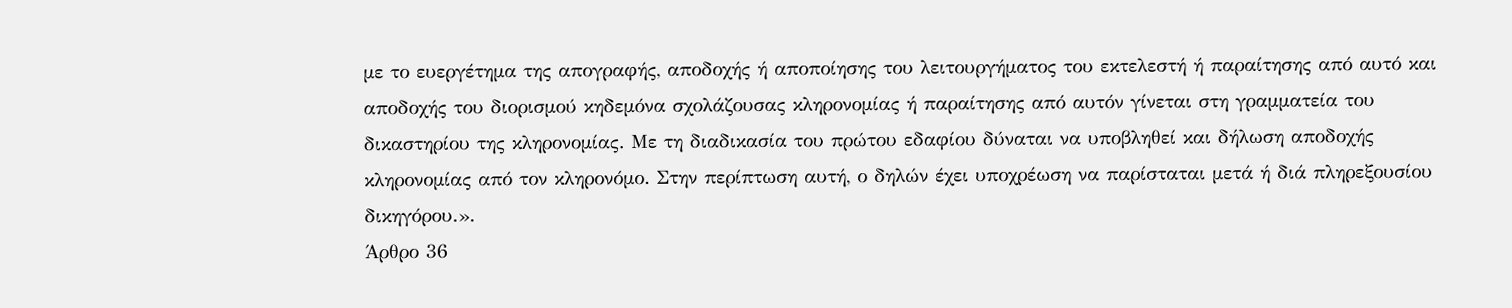με το ευεργέτημα της απογραφής, αποδοχής ή αποποίησης του λειτουργήματος του εκτελεστή ή παραίτησης από αυτό και αποδοχής του διορισμού κηδεμόνα σχολάζουσας κληρονομίας ή παραίτησης από αυτόν γίνεται στη γραμματεία του δικαστηρίου της κληρονομίας. Με τη διαδικασία του πρώτου εδαφίου δύναται να υποβληθεί και δήλωση αποδοχής κληρονομίας από τον κληρονόμο. Στην περίπτωση αυτή, ο δηλών έχει υποχρέωση να παρίσταται μετά ή διά πληρεξουσίου δικηγόρου.».
Άρθρο 36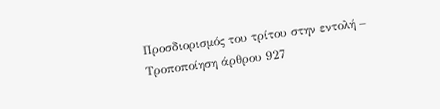Προσδιορισμός του τρίτου στην εντολή – Τροποποίηση άρθρου 927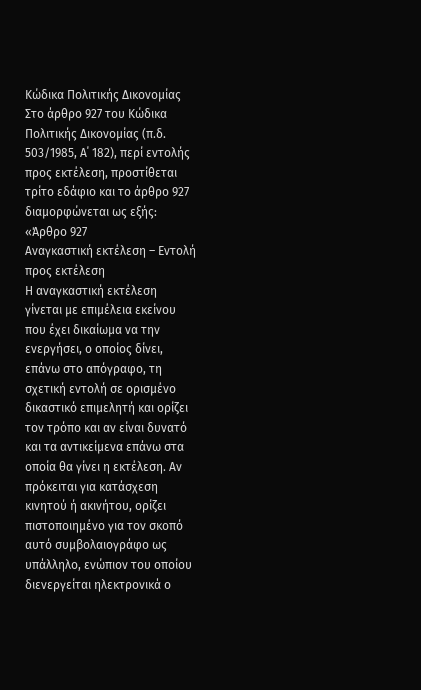Κώδικα Πολιτικής Δικονομίας
Στο άρθρο 927 του Κώδικα Πολιτικής Δικονομίας (π.δ. 503/1985, Α΄ 182), περί εντολής προς εκτέλεση, προστίθεται τρίτο εδάφιο και το άρθρο 927 διαμορφώνεται ως εξής:
«Άρθρο 927
Αναγκαστική εκτέλεση – Εντολή προς εκτέλεση
Η αναγκαστική εκτέλεση γίνεται με επιμέλεια εκείνου που έχει δικαίωμα να την ενεργήσει, ο οποίος δίνει, επάνω στο απόγραφο, τη σχετική εντολή σε ορισμένο δικαστικό επιμελητή και ορίζει τον τρόπο και αν είναι δυνατό και τα αντικείμενα επάνω στα οποία θα γίνει η εκτέλεση. Αν πρόκειται για κατάσχεση κινητού ή ακινήτου, ορίζει πιστοποιημένο για τον σκοπό αυτό συμβολαιογράφο ως υπάλληλο, ενώπιον του οποίου διενεργείται ηλεκτρονικά ο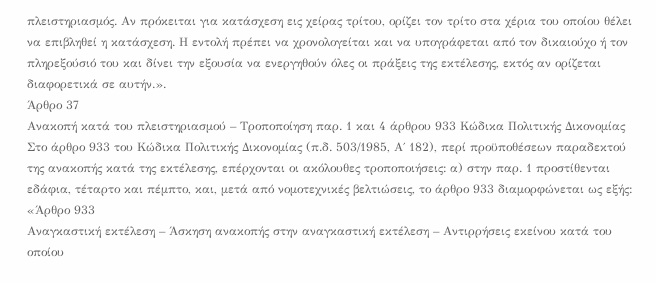πλειστηριασμός. Αν πρόκειται για κατάσχεση εις χείρας τρίτου, ορίζει τον τρίτο στα χέρια του οποίου θέλει να επιβληθεί η κατάσχεση. Η εντολή πρέπει να χρονολογείται και να υπογράφεται από τον δικαιούχο ή τον πληρεξούσιό του και δίνει την εξουσία να ενεργηθούν όλες οι πράξεις της εκτέλεσης, εκτός αν ορίζεται διαφορετικά σε αυτήν.».
Άρθρο 37
Ανακοπή κατά του πλειστηριασμού – Τροποποίηση παρ. 1 και 4 άρθρου 933 Κώδικα Πολιτικής Δικονομίας
Στο άρθρο 933 του Κώδικα Πολιτικής Δικονομίας (π.δ. 503/1985, Α΄ 182), περί προϋποθέσεων παραδεκτού της ανακοπής κατά της εκτέλεσης, επέρχονται οι ακόλουθες τροποποιήσεις: α) στην παρ. 1 προστίθενται εδάφια, τέταρτο και πέμπτο, και, μετά από νομοτεχνικές βελτιώσεις, το άρθρο 933 διαμορφώνεται ως εξής:
«Άρθρο 933
Αναγκαστική εκτέλεση – Άσκηση ανακοπής στην αναγκαστική εκτέλεση – Αντιρρήσεις εκείνου κατά του οποίου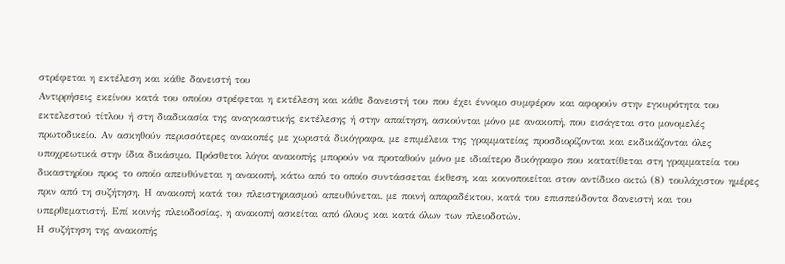στρέφεται η εκτέλεση και κάθε δανειστή του
Αντιρρήσεις εκείνου κατά του οποίου στρέφεται η εκτέλεση και κάθε δανειστή του που έχει έννομο συμφέρον και αφορούν στην εγκυρότητα του εκτελεστού τίτλου ή στη διαδικασία της αναγκαστικής εκτέλεσης ή στην απαίτηση, ασκούνται μόνο με ανακοπή, που εισάγεται στο μονομελές πρωτοδικείο. Αν ασκηθούν περισσότερες ανακοπές με χωριστά δικόγραφα, με επιμέλεια της γραμματείας προσδιορίζονται και εκδικάζονται όλες υποχρεωτικά στην ίδια δικάσιμο. Πρόσθετοι λόγοι ανακοπής μπορούν να προταθούν μόνο με ιδιαίτερο δικόγραφο που κατατίθεται στη γραμματεία του δικαστηρίου προς το οποίο απευθύνεται η ανακοπή, κάτω από το οποίο συντάσσεται έκθεση, και κοινοποιείται στον αντίδικο οκτώ (8) τουλάχιστον ημέρες πριν από τη συζήτηση. Η ανακοπή κατά του πλειστηριασμού απευθύνεται, με ποινή απαραδέκτου, κατά του επισπεύδοντα δανειστή και του υπερθεματιστή. Επί κοινής πλειοδοσίας, η ανακοπή ασκείται από όλους και κατά όλων των πλειοδοτών.
Η συζήτηση της ανακοπής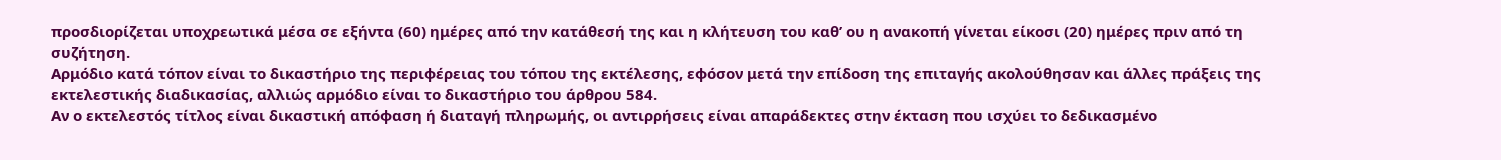προσδιορίζεται υποχρεωτικά μέσα σε εξήντα (60) ημέρες από την κατάθεσή της και η κλήτευση του καθ’ ου η ανακοπή γίνεται είκοσι (20) ημέρες πριν από τη συζήτηση.
Αρμόδιο κατά τόπον είναι το δικαστήριο της περιφέρειας του τόπου της εκτέλεσης, εφόσον μετά την επίδοση της επιταγής ακολούθησαν και άλλες πράξεις της εκτελεστικής διαδικασίας, αλλιώς αρμόδιο είναι το δικαστήριο του άρθρου 584.
Αν ο εκτελεστός τίτλος είναι δικαστική απόφαση ή διαταγή πληρωμής, οι αντιρρήσεις είναι απαράδεκτες στην έκταση που ισχύει το δεδικασμένο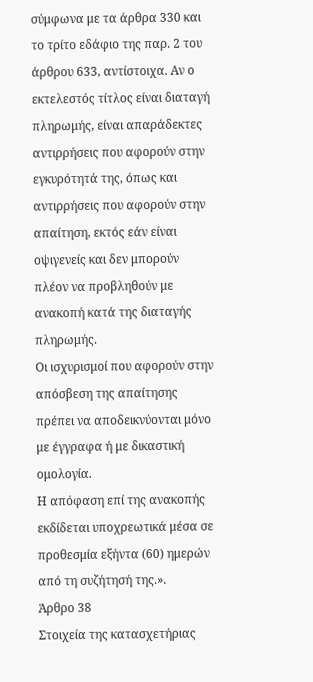σύμφωνα με τα άρθρα 330 και το τρίτο εδάφιο της παρ. 2 του άρθρου 633, αντίστοιχα. Αν ο εκτελεστός τίτλος είναι διαταγή πληρωμής, είναι απαράδεκτες αντιρρήσεις που αφορούν στην εγκυρότητά της, όπως και αντιρρήσεις που αφορούν στην απαίτηση, εκτός εάν είναι οψιγενείς και δεν μπορούν πλέον να προβληθούν με ανακοπή κατά της διαταγής πληρωμής.
Οι ισχυρισμοί που αφορούν στην απόσβεση της απαίτησης πρέπει να αποδεικνύονται μόνο με έγγραφα ή με δικαστική ομολογία.
Η απόφαση επί της ανακοπής εκδίδεται υποχρεωτικά μέσα σε προθεσμία εξήντα (60) ημερών από τη συζήτησή της.».
Άρθρο 38
Στοιχεία της κατασχετήριας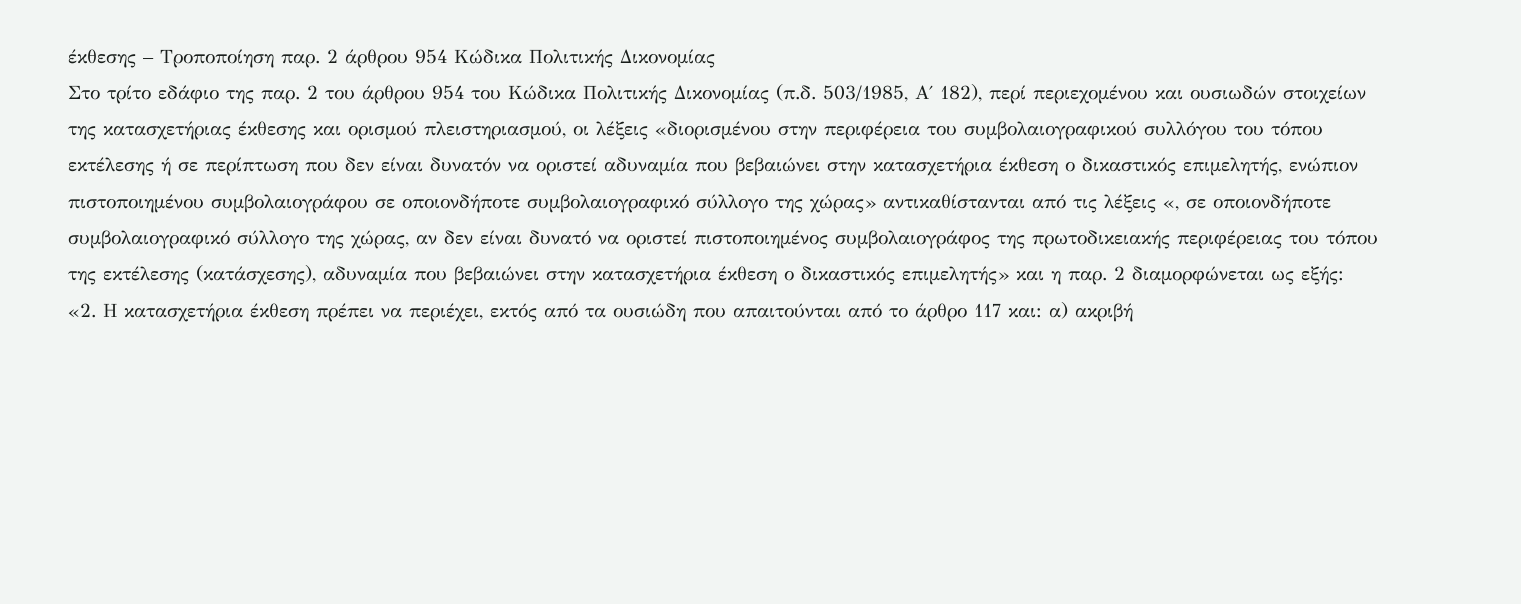έκθεσης – Τροποποίηση παρ. 2 άρθρου 954 Κώδικα Πολιτικής Δικονομίας
Στο τρίτο εδάφιο της παρ. 2 του άρθρου 954 του Κώδικα Πολιτικής Δικονομίας (π.δ. 503/1985, Α΄ 182), περί περιεχομένου και ουσιωδών στοιχείων της κατασχετήριας έκθεσης και ορισμού πλειστηριασμού, οι λέξεις «διορισμένου στην περιφέρεια του συμβολαιογραφικού συλλόγου του τόπου εκτέλεσης ή σε περίπτωση που δεν είναι δυνατόν να οριστεί αδυναμία που βεβαιώνει στην κατασχετήρια έκθεση ο δικαστικός επιμελητής, ενώπιον πιστοποιημένου συμβολαιογράφου σε οποιονδήποτε συμβολαιογραφικό σύλλογο της χώρας» αντικαθίστανται από τις λέξεις «, σε οποιονδήποτε συμβολαιογραφικό σύλλογο της χώρας, αν δεν είναι δυνατό να οριστεί πιστοποιημένος συμβολαιογράφος της πρωτοδικειακής περιφέρειας του τόπου της εκτέλεσης (κατάσχεσης), αδυναμία που βεβαιώνει στην κατασχετήρια έκθεση ο δικαστικός επιμελητής» και η παρ. 2 διαμορφώνεται ως εξής:
«2. Η κατασχετήρια έκθεση πρέπει να περιέχει, εκτός από τα ουσιώδη που απαιτούνται από το άρθρο 117 και: α) ακριβή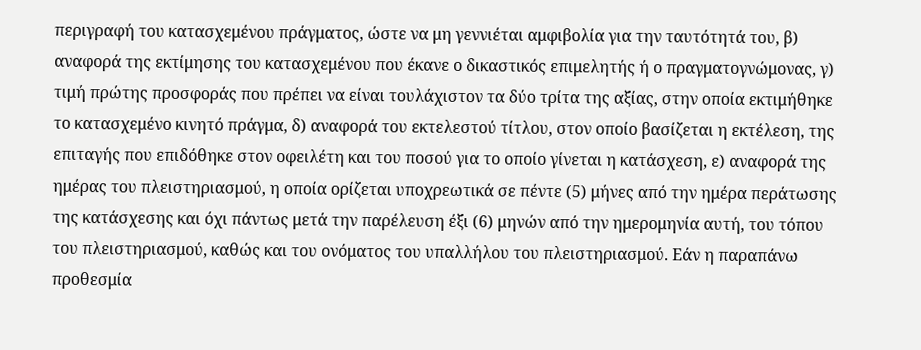περιγραφή του κατασχεμένου πράγματος, ώστε να μη γεννιέται αμφιβολία για την ταυτότητά του, β) αναφορά της εκτίμησης του κατασχεμένου που έκανε ο δικαστικός επιμελητής ή ο πραγματογνώμονας, γ) τιμή πρώτης προσφοράς που πρέπει να είναι τουλάχιστον τα δύο τρίτα της αξίας, στην οποία εκτιμήθηκε το κατασχεμένο κινητό πράγμα, δ) αναφορά του εκτελεστού τίτλου, στον οποίο βασίζεται η εκτέλεση, της επιταγής που επιδόθηκε στον οφειλέτη και του ποσού για το οποίο γίνεται η κατάσχεση, ε) αναφορά της ημέρας του πλειστηριασμού, η οποία ορίζεται υποχρεωτικά σε πέντε (5) μήνες από την ημέρα περάτωσης της κατάσχεσης και όχι πάντως μετά την παρέλευση έξι (6) μηνών από την ημερομηνία αυτή, του τόπου του πλειστηριασμού, καθώς και του ονόματος του υπαλλήλου του πλειστηριασμού. Εάν η παραπάνω προθεσμία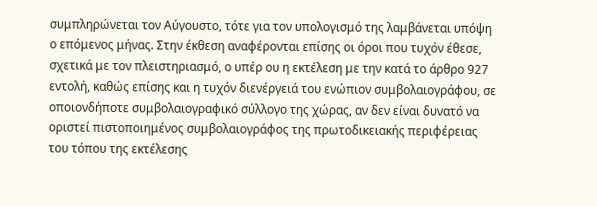συμπληρώνεται τον Αύγουστο, τότε για τον υπολογισμό της λαμβάνεται υπόψη ο επόμενος μήνας. Στην έκθεση αναφέρονται επίσης οι όροι που τυχόν έθεσε, σχετικά με τον πλειστηριασμό, ο υπέρ ου η εκτέλεση με την κατά το άρθρο 927 εντολή, καθώς επίσης και η τυχόν διενέργειά του ενώπιον συμβολαιογράφου, σε οποιονδήποτε συμβολαιογραφικό σύλλογο της χώρας, αν δεν είναι δυνατό να οριστεί πιστοποιημένος συμβολαιογράφος της πρωτοδικειακής περιφέρειας του τόπου της εκτέλεσης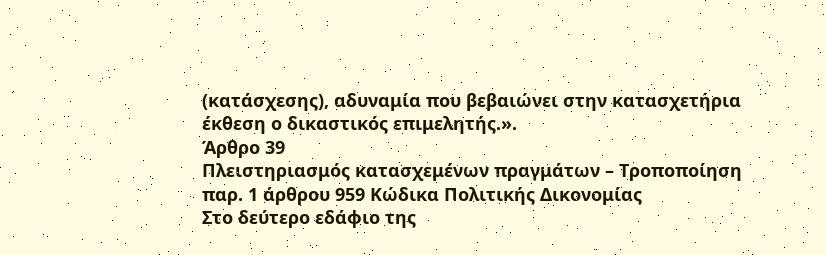(κατάσχεσης), αδυναμία που βεβαιώνει στην κατασχετήρια έκθεση ο δικαστικός επιμελητής.».
Άρθρο 39
Πλειστηριασμός κατασχεμένων πραγμάτων – Τροποποίηση παρ. 1 άρθρου 959 Κώδικα Πολιτικής Δικονομίας
Στο δεύτερο εδάφιο της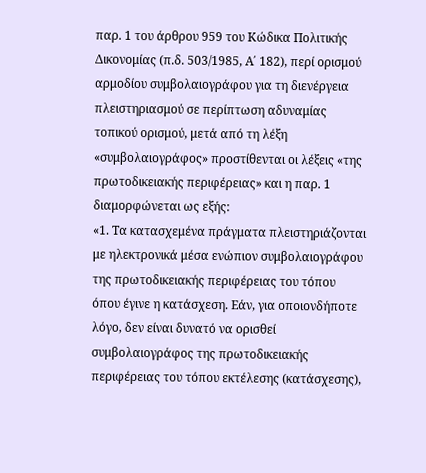παρ. 1 του άρθρου 959 του Κώδικα Πολιτικής Δικονομίας (π.δ. 503/1985, Α΄ 182), περί ορισμού αρμοδίου συμβολαιογράφου για τη διενέργεια πλειστηριασμού σε περίπτωση αδυναμίας τοπικού ορισμού, μετά από τη λέξη «συμβολαιογράφος» προστίθενται οι λέξεις «της πρωτοδικειακής περιφέρειας» και η παρ. 1 διαμορφώνεται ως εξής:
«1. Τα κατασχεμένα πράγματα πλειστηριάζονται με ηλεκτρονικά μέσα ενώπιον συμβολαιογράφου της πρωτοδικειακής περιφέρειας του τόπου όπου έγινε η κατάσχεση. Εάν, για οποιονδήποτε λόγο, δεν είναι δυνατό να ορισθεί συμβολαιογράφος της πρωτοδικειακής περιφέρειας του τόπου εκτέλεσης (κατάσχεσης),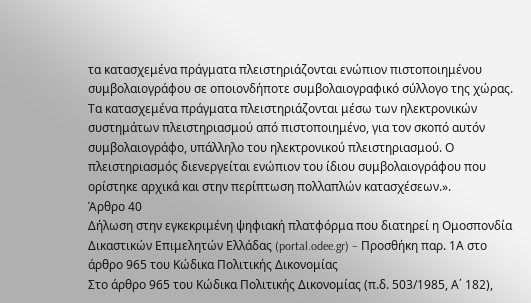τα κατασχεμένα πράγματα πλειστηριάζονται ενώπιον πιστοποιημένου συμβολαιογράφου σε οποιονδήποτε συμβολαιογραφικό σύλλογο της χώρας. Τα κατασχεμένα πράγματα πλειστηριάζονται μέσω των ηλεκτρονικών συστημάτων πλειστηριασμού από πιστοποιημένο, για τον σκοπό αυτόν συμβολαιογράφο, υπάλληλο του ηλεκτρονικού πλειστηριασμού. Ο πλειστηριασμός διενεργείται ενώπιον του ίδιου συμβολαιογράφου που ορίστηκε αρχικά και στην περίπτωση πολλαπλών κατασχέσεων.».
Άρθρο 40
Δήλωση στην εγκεκριμένη ψηφιακή πλατφόρμα που διατηρεί η Ομοσπονδία Δικαστικών Επιμελητών Ελλάδας (portal.odee.gr) – Προσθήκη παρ. 1Α στο άρθρο 965 του Κώδικα Πολιτικής Δικονομίας
Στο άρθρο 965 του Κώδικα Πολιτικής Δικονομίας (π.δ. 503/1985, Α΄ 182),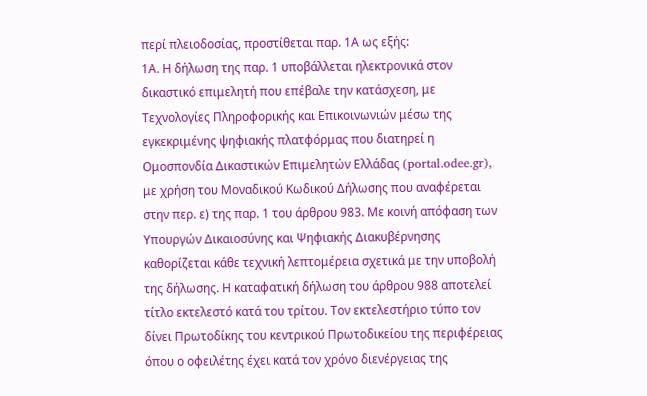περί πλειοδοσίας, προστίθεται παρ. 1Α ως εξής:
1Α. Η δήλωση της παρ. 1 υποβάλλεται ηλεκτρονικά στον δικαστικό επιμελητή που επέβαλε την κατάσχεση, με Τεχνολογίες Πληροφορικής και Επικοινωνιών μέσω της εγκεκριμένης ψηφιακής πλατφόρμας που διατηρεί η Ομοσπονδία Δικαστικών Επιμελητών Ελλάδας (portal.odee.gr), με χρήση του Μοναδικού Κωδικού Δήλωσης που αναφέρεται στην περ. ε) της παρ. 1 του άρθρου 983. Με κοινή απόφαση των Υπουργών Δικαιοσύνης και Ψηφιακής Διακυβέρνησης καθορίζεται κάθε τεχνική λεπτομέρεια σχετικά με την υποβολή της δήλωσης. Η καταφατική δήλωση του άρθρου 988 αποτελεί τίτλο εκτελεστό κατά του τρίτου. Τον εκτελεστήριο τύπο τον δίνει Πρωτοδίκης του κεντρικού Πρωτοδικείου της περιφέρειας όπου ο οφειλέτης έχει κατά τον χρόνο διενέργειας της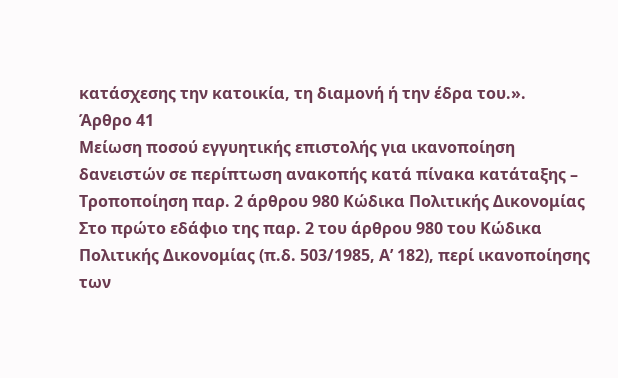κατάσχεσης την κατοικία, τη διαμονή ή την έδρα του.».
Άρθρο 41
Μείωση ποσού εγγυητικής επιστολής για ικανοποίηση δανειστών σε περίπτωση ανακοπής κατά πίνακα κατάταξης – Τροποποίηση παρ. 2 άρθρου 980 Κώδικα Πολιτικής Δικονομίας
Στο πρώτο εδάφιο της παρ. 2 του άρθρου 980 του Κώδικα Πολιτικής Δικονομίας (π.δ. 503/1985, Α’ 182), περί ικανοποίησης των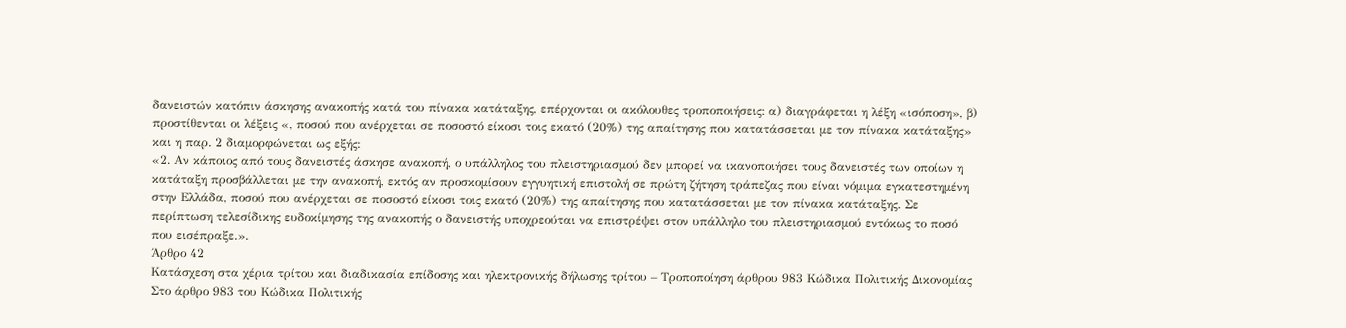δανειστών κατόπιν άσκησης ανακοπής κατά του πίνακα κατάταξης, επέρχονται οι ακόλουθες τροποποιήσεις: α) διαγράφεται η λέξη «ισόποση», β) προστίθενται οι λέξεις «, ποσού που ανέρχεται σε ποσοστό είκοσι τοις εκατό (20%) της απαίτησης που κατατάσσεται με τον πίνακα κατάταξης» και η παρ. 2 διαμορφώνεται ως εξής:
«2. Αν κάποιος από τους δανειστές άσκησε ανακοπή, ο υπάλληλος του πλειστηριασμού δεν μπορεί να ικανοποιήσει τους δανειστές των οποίων η κατάταξη προσβάλλεται με την ανακοπή, εκτός αν προσκομίσουν εγγυητική επιστολή σε πρώτη ζήτηση τράπεζας που είναι νόμιμα εγκατεστημένη στην Ελλάδα, ποσού που ανέρχεται σε ποσοστό είκοσι τοις εκατό (20%) της απαίτησης που κατατάσσεται με τον πίνακα κατάταξης. Σε περίπτωση τελεσίδικης ευδοκίμησης της ανακοπής ο δανειστής υποχρεούται να επιστρέψει στον υπάλληλο του πλειστηριασμού εντόκως το ποσό που εισέπραξε.».
Άρθρο 42
Κατάσχεση στα χέρια τρίτου και διαδικασία επίδοσης και ηλεκτρονικής δήλωσης τρίτου – Τροποποίηση άρθρου 983 Κώδικα Πολιτικής Δικονομίας
Στο άρθρο 983 του Κώδικα Πολιτικής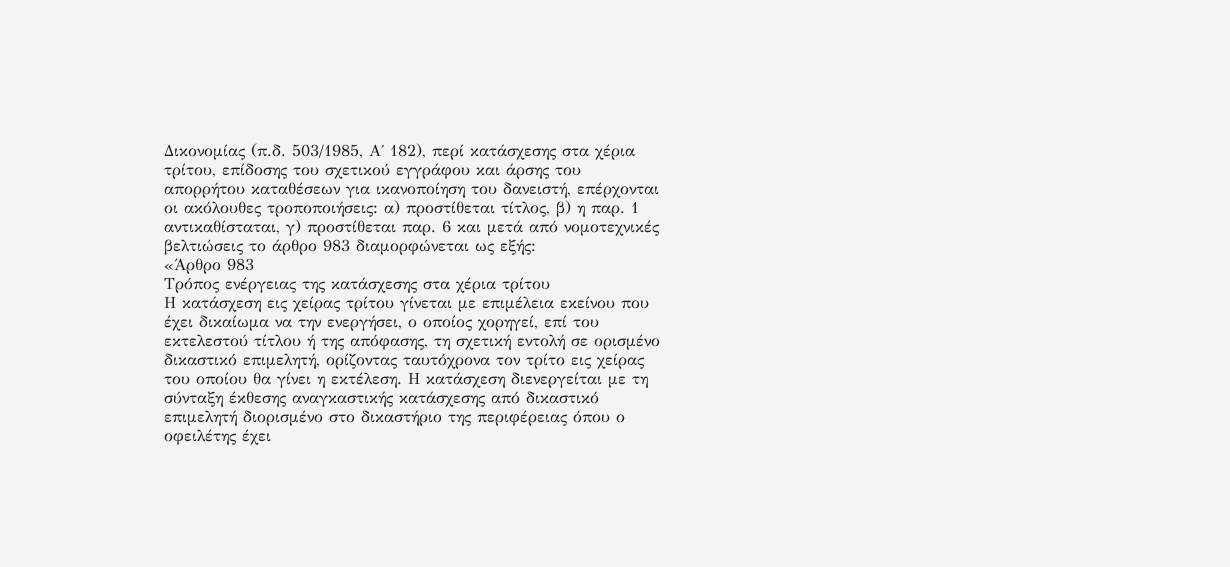Δικονομίας (π.δ. 503/1985, Α΄ 182), περί κατάσχεσης στα χέρια τρίτου, επίδοσης του σχετικού εγγράφου και άρσης του απορρήτου καταθέσεων για ικανοποίηση του δανειστή, επέρχονται οι ακόλουθες τροποποιήσεις: α) προστίθεται τίτλος, β) η παρ. 1 αντικαθίσταται, γ) προστίθεται παρ. 6 και μετά από νομοτεχνικές βελτιώσεις το άρθρο 983 διαμορφώνεται ως εξής:
«Άρθρο 983
Τρόπος ενέργειας της κατάσχεσης στα χέρια τρίτου
Η κατάσχεση εις χείρας τρίτου γίνεται με επιμέλεια εκείνου που έχει δικαίωμα να την ενεργήσει, ο οποίος χορηγεί, επί του εκτελεστού τίτλου ή της απόφασης, τη σχετική εντολή σε ορισμένο δικαστικό επιμελητή, ορίζοντας ταυτόχρονα τον τρίτο εις χείρας του οποίου θα γίνει η εκτέλεση. Η κατάσχεση διενεργείται με τη σύνταξη έκθεσης αναγκαστικής κατάσχεσης από δικαστικό επιμελητή διορισμένο στο δικαστήριο της περιφέρειας όπου ο οφειλέτης έχει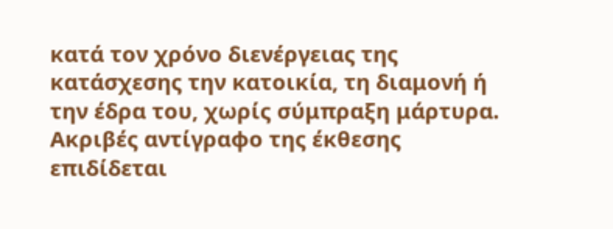κατά τον χρόνο διενέργειας της κατάσχεσης την κατοικία, τη διαμονή ή την έδρα του, χωρίς σύμπραξη μάρτυρα. Ακριβές αντίγραφο της έκθεσης επιδίδεται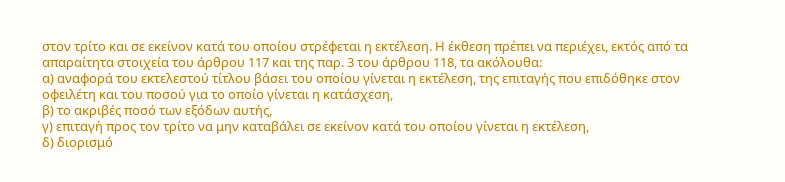στον τρίτο και σε εκείνον κατά του οποίου στρέφεται η εκτέλεση. Η έκθεση πρέπει να περιέχει, εκτός από τα απαραίτητα στοιχεία του άρθρου 117 και της παρ. 3 του άρθρου 118, τα ακόλουθα:
α) αναφορά του εκτελεστού τίτλου βάσει του οποίου γίνεται η εκτέλεση, της επιταγής που επιδόθηκε στον οφειλέτη και του ποσού για το οποίο γίνεται η κατάσχεση,
β) το ακριβές ποσό των εξόδων αυτής,
γ) επιταγή προς τον τρίτο να μην καταβάλει σε εκείνον κατά του οποίου γίνεται η εκτέλεση,
δ) διορισμό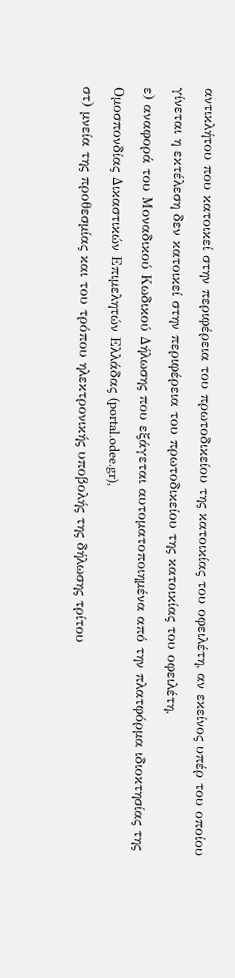αντικλήτου που κατοικεί στην περιφέρεια του πρωτοδικείου της κατοικίας του οφειλέτη, αν εκείνος υπέρ του οποίου γίνεται η εκτέλεση δεν κατοικεί στην περιφέρεια του πρωτοδικείου της κατοικίας του οφειλέτη,
ε) αναφορά του Μοναδικού Κωδικού Δήλωσης που εξάγεται αυτοματοποιημένα από την πλατφόρμα ιδιοκτησίας της Ομοσπονδίας Δικαστικών Επιμελητών Ελλάδας (portal.odee.gr),
στ) μνεία της προθεσμίας και του τρόπου ηλεκτρονικής υποβολής της δήλωσης τρίτου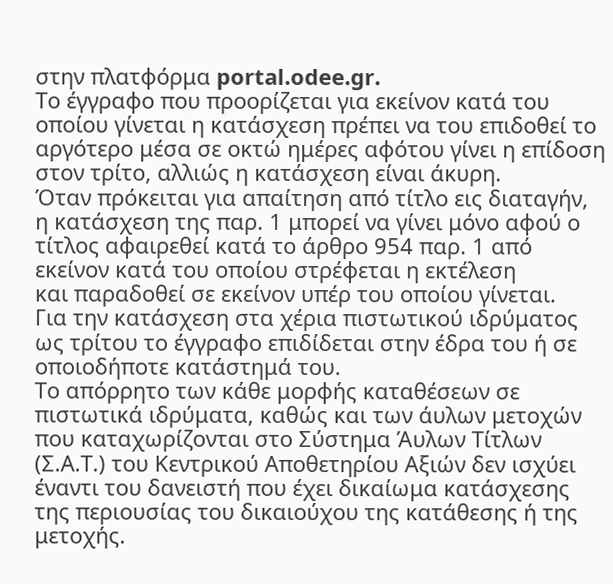στην πλατφόρμα portal.odee.gr.
Το έγγραφο που προορίζεται για εκείνον κατά του οποίου γίνεται η κατάσχεση πρέπει να του επιδοθεί το αργότερο μέσα σε οκτώ ημέρες αφότου γίνει η επίδοση στον τρίτο, αλλιώς η κατάσχεση είναι άκυρη.
Όταν πρόκειται για απαίτηση από τίτλο εις διαταγήν, η κατάσχεση της παρ. 1 μπορεί να γίνει μόνο αφού ο τίτλος αφαιρεθεί κατά το άρθρο 954 παρ. 1 από εκείνον κατά του οποίου στρέφεται η εκτέλεση
και παραδοθεί σε εκείνον υπέρ του οποίου γίνεται.
Για την κατάσχεση στα χέρια πιστωτικού ιδρύματος ως τρίτου το έγγραφο επιδίδεται στην έδρα του ή σε οποιοδήποτε κατάστημά του.
Το απόρρητο των κάθε μορφής καταθέσεων σε πιστωτικά ιδρύματα, καθώς και των άυλων μετοχών που καταχωρίζονται στο Σύστημα Άυλων Τίτλων (Σ.Α.Τ.) του Κεντρικού Αποθετηρίου Αξιών δεν ισχύει έναντι του δανειστή που έχει δικαίωμα κατάσχεσης της περιουσίας του δικαιούχου της κατάθεσης ή της μετοχής.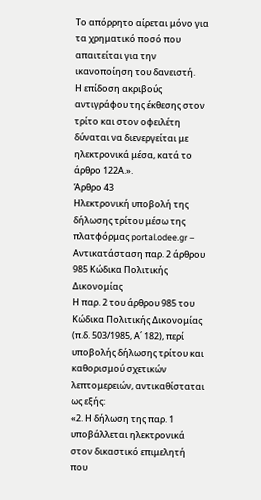Το απόρρητο αίρεται μόνο για τα χρηματικό ποσό που απαιτείται για την ικανοποίηση του δανειστή.
Η επίδοση ακριβούς αντιγράφου της έκθεσης στον τρίτο και στον οφειλέτη δύναται να διενεργείται με ηλεκτρονικά μέσα, κατά το άρθρο 122Α.».
Άρθρο 43
Ηλεκτρονική υποβολή της δήλωσης τρίτου μέσω της πλατφόρμας portal.odee.gr – Αντικατάσταση παρ. 2 άρθρου 985 Κώδικα Πολιτικής Δικονομίας
Η παρ. 2 του άρθρου 985 του Κώδικα Πολιτικής Δικονομίας (π.δ. 503/1985, Α΄ 182), περί υποβολής δήλωσης τρίτου και καθορισμού σχετικών λεπτομερειών, αντικαθίσταται ως εξής:
«2. Η δήλωση της παρ. 1 υποβάλλεται ηλεκτρονικά στον δικαστικό επιμελητή που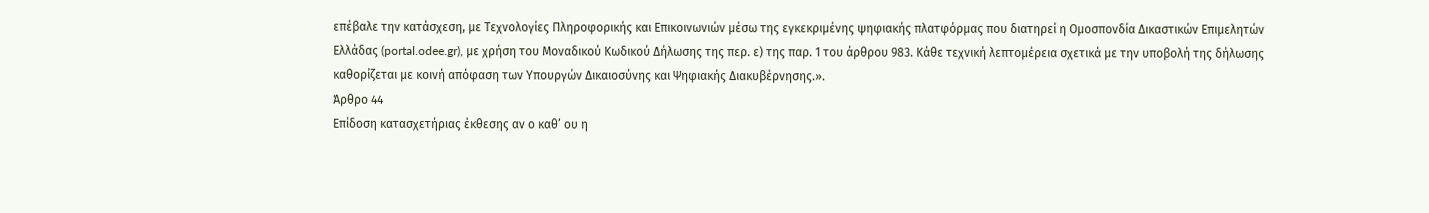επέβαλε την κατάσχεση, με Τεχνολογίες Πληροφορικής και Επικοινωνιών μέσω της εγκεκριμένης ψηφιακής πλατφόρμας που διατηρεί η Ομοσπονδία Δικαστικών Επιμελητών Ελλάδας (portal.odee.gr), με χρήση του Μοναδικού Κωδικού Δήλωσης της περ. ε) της παρ. 1 του άρθρου 983. Κάθε τεχνική λεπτομέρεια σχετικά με την υποβολή της δήλωσης καθορίζεται με κοινή απόφαση των Υπουργών Δικαιοσύνης και Ψηφιακής Διακυβέρνησης.».
Άρθρο 44
Επίδοση κατασχετήριας έκθεσης αν ο καθ’ ου η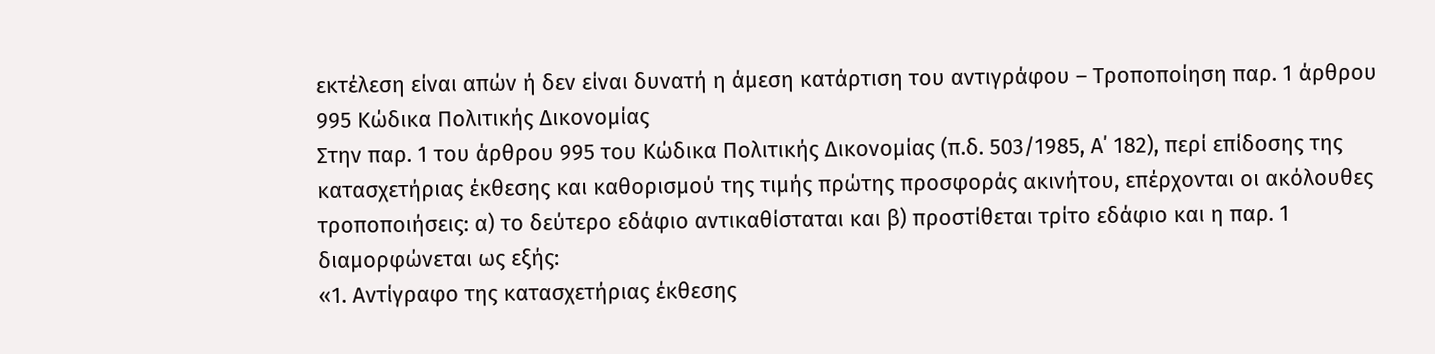εκτέλεση είναι απών ή δεν είναι δυνατή η άμεση κατάρτιση του αντιγράφου – Τροποποίηση παρ. 1 άρθρου 995 Κώδικα Πολιτικής Δικονομίας
Στην παρ. 1 του άρθρου 995 του Κώδικα Πολιτικής Δικονομίας (π.δ. 503/1985, Α΄ 182), περί επίδοσης της κατασχετήριας έκθεσης και καθορισμού της τιμής πρώτης προσφοράς ακινήτου, επέρχονται οι ακόλουθες τροποποιήσεις: α) το δεύτερο εδάφιο αντικαθίσταται και β) προστίθεται τρίτο εδάφιο και η παρ. 1 διαμορφώνεται ως εξής:
«1. Αντίγραφο της κατασχετήριας έκθεσης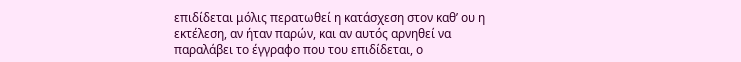επιδίδεται μόλις περατωθεί η κατάσχεση στον καθ’ ου η εκτέλεση, αν ήταν παρών, και αν αυτός αρνηθεί να παραλάβει το έγγραφο που του επιδίδεται, ο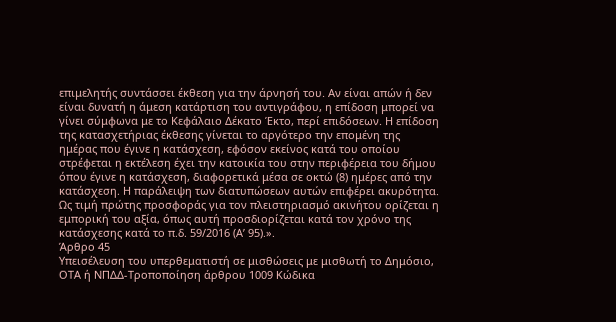επιμελητής συντάσσει έκθεση για την άρνησή του. Αν είναι απών ή δεν είναι δυνατή η άμεση κατάρτιση του αντιγράφου, η επίδοση μπορεί να γίνει σύμφωνα με το Κεφάλαιο Δέκατο Έκτο, περί επιδόσεων. Η επίδοση της κατασχετήριας έκθεσης γίνεται το αργότερο την επομένη της ημέρας που έγινε η κατάσχεση, εφόσον εκείνος κατά του οποίου στρέφεται η εκτέλεση έχει την κατοικία του στην περιφέρεια του δήμου όπου έγινε η κατάσχεση, διαφορετικά μέσα σε οκτώ (8) ημέρες από την κατάσχεση. Η παράλειψη των διατυπώσεων αυτών επιφέρει ακυρότητα. Ως τιμή πρώτης προσφοράς για τον πλειστηριασμό ακινήτου ορίζεται η εμπορική του αξία, όπως αυτή προσδιορίζεται κατά τον χρόνο της κατάσχεσης κατά το π.δ. 59/2016 (Α’ 95).».
Άρθρο 45
Υπεισέλευση του υπερθεματιστή σε μισθώσεις με μισθωτή το Δημόσιο, ΟΤΑ ή ΝΠΔΔ-Τροποποίηση άρθρου 1009 Κώδικα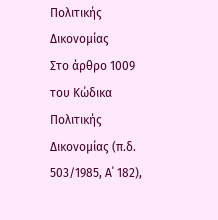Πολιτικής Δικονομίας
Στο άρθρο 1009 του Κώδικα Πολιτικής Δικονομίας (π.δ. 503/1985, Α΄ 182),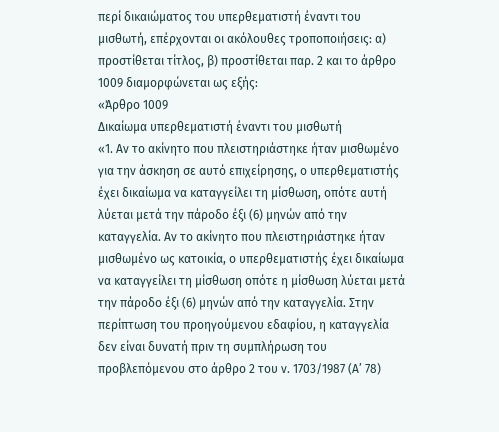περί δικαιώματος του υπερθεματιστή έναντι του μισθωτή, επέρχονται οι ακόλουθες τροποποιήσεις: α) προστίθεται τίτλος, β) προστίθεται παρ. 2 και το άρθρο 1009 διαμορφώνεται ως εξής:
«Άρθρο 1009
Δικαίωμα υπερθεματιστή έναντι του μισθωτή
«1. Αν το ακίνητο που πλειστηριάστηκε ήταν μισθωμένο για την άσκηση σε αυτό επιχείρησης, ο υπερθεματιστής έχει δικαίωμα να καταγγείλει τη μίσθωση, οπότε αυτή λύεται μετά την πάροδο έξι (6) μηνών από την καταγγελία. Αν το ακίνητο που πλειστηριάστηκε ήταν μισθωμένο ως κατοικία, ο υπερθεματιστής έχει δικαίωμα να καταγγείλει τη μίσθωση οπότε η μίσθωση λύεται μετά την πάροδο έξι (6) μηνών από την καταγγελία. Στην περίπτωση του προηγούμενου εδαφίου, η καταγγελία δεν είναι δυνατή πριν τη συμπλήρωση του προβλεπόμενου στο άρθρο 2 του ν. 1703/1987 (Α’ 78)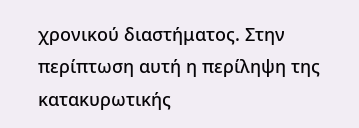χρονικού διαστήματος. Στην περίπτωση αυτή η περίληψη της κατακυρωτικής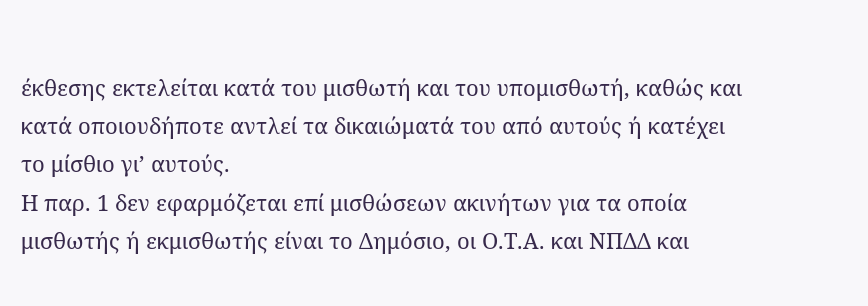έκθεσης εκτελείται κατά του μισθωτή και του υπομισθωτή, καθώς και κατά οποιουδήποτε αντλεί τα δικαιώματά του από αυτούς ή κατέχει το μίσθιο γι’ αυτούς.
Η παρ. 1 δεν εφαρμόζεται επί μισθώσεων ακινήτων για τα οποία μισθωτής ή εκμισθωτής είναι το Δημόσιο, οι Ο.Τ.Α. και ΝΠΔΔ και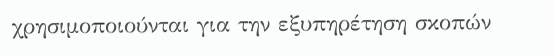χρησιμοποιούνται για την εξυπηρέτηση σκοπών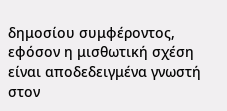δημοσίου συμφέροντος, εφόσον η μισθωτική σχέση είναι αποδεδειγμένα γνωστή στον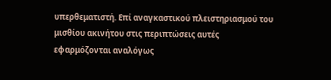υπερθεματιστή. Επί αναγκαστικού πλειστηριασμού του μισθίου ακινήτου στις περιπτώσεις αυτές εφαρμόζονται αναλόγως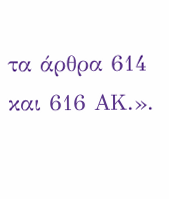τα άρθρα 614 και 616 ΑΚ.».